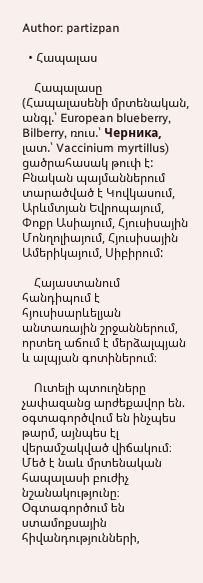Author: partizpan

  • Հապալաս

    Հապալասը (Հապալասենի մրտենական, անգլ.՝ European blueberry, Bilberry, ռուս.՝ Черника, լատ.՝ Vaccinium myrtillus) ցածրահասակ թուփ է: Բնական պայմաններում տարածված է Կովկասում, Արևմտյան Եվրոպայում, Փոքր Ասիայում, Հյուսիսային Մոնղոլիայում, Հյուսիսային Ամերիկայում, Սիբիրում:

    Հայաստանում հանդիպում է հյուսիսարևելյան անտառային շրջաններում, որտեղ աճում է մերձալպյան և ալպյան գոտիներում։

    Ուտելի պտուղները չափազանց արժեքավոր են. օգտագործվում են ինչպես թարմ, այնպես էլ վերամշակված վիճակում։ Մեծ է նաև մրտենական հապալասի բուժիչ նշանակությունը։ Օգտագործում են ստամոքսային հիվանդությունների,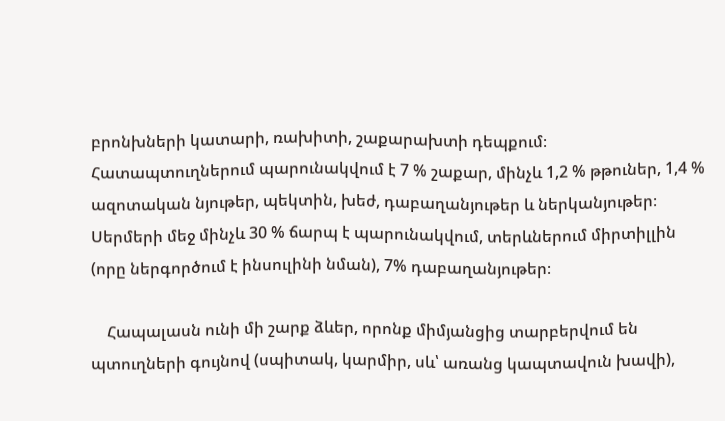բրոնխների կատարի, ռախիտի, շաքարախտի դեպքում։ Հատապտուղներում պարունակվում է 7 % շաքար, մինչև 1,2 % թթուներ, 1,4 % ազոտական նյութեր, պեկտին, խեժ, դաբաղանյութեր և ներկանյութեր։ Սերմերի մեջ մինչև 30 % ճարպ է պարունակվում, տերևներում միրտիլլին (որը ներգործում է ինսուլինի նման), 7% դաբաղանյութեր։

    Հապալասն ունի մի շարք ձևեր, որոնք միմյանցից տարբերվում են պտուղների գույնով (սպիտակ, կարմիր, սև՝ առանց կապտավուն խավի),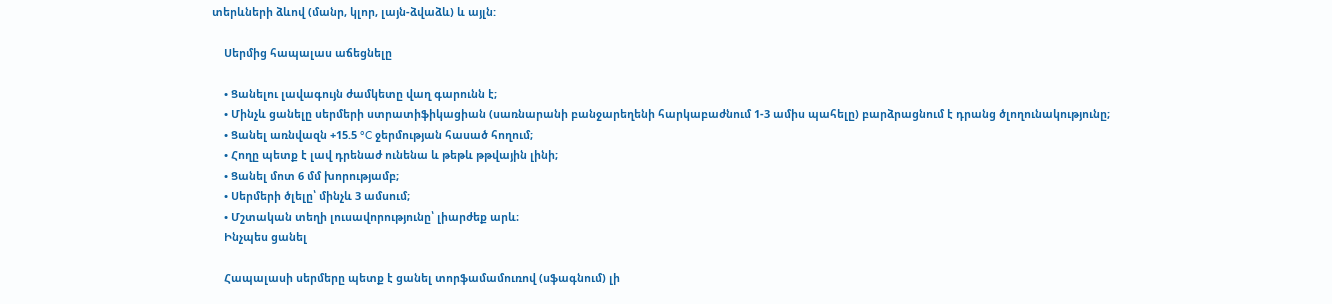տերևների ձևով (մանր, կլոր, լայն-ձվաձև) և այլն:

    Սերմից հապալաս աճեցնելը

    • Ցանելու լավագույն ժամկետը վաղ գարունն է;
    • Մինչև ցանելը սերմերի ստրատիֆիկացիան (սառնարանի բանջարեղենի հարկաբաժնում 1-3 ամիս պահելը) բարձրացնում է դրանց ծլողունակությունը;
    • Ցանել առնվազն +15.5 °C ջերմության հասած հողում;
    • Հողը պետք է լավ դրենաժ ունենա և թեթև թթվային լինի;
    • Ցանել մոտ 6 մմ խորությամբ;
    • Սերմերի ծլելը՝ մինչև 3 ամսում;
    • Մշտական տեղի լուսավորությունը՝ լիարժեք արև։
    Ինչպես ցանել

    Հապալասի սերմերը պետք է ցանել տորֆամամուռով (սֆագնում) լի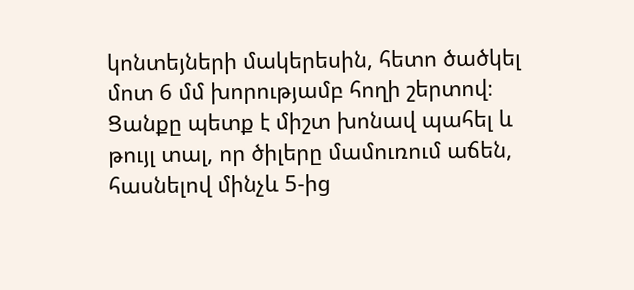կոնտեյների մակերեսին, հետո ծածկել մոտ 6 մմ խորությամբ հողի շերտով։ Ցանքը պետք է միշտ խոնավ պահել և թույլ տալ, որ ծիլերը մամուռում աճեն, հասնելով մինչև 5-ից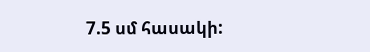7.5 սմ հասակի: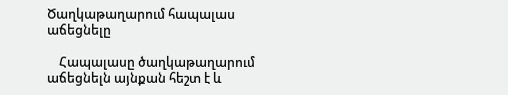Ծաղկաթաղարում հապալաս աճեցնելը

    Հապալասը ծաղկաթաղարում աճեցնելն այնքան հեշտ է և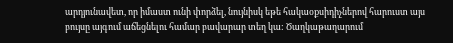արդյունավետ, որ իմաստ ունի փորձել, նույնիսկ եթե հակաօքսիդիչներով հարուստ այս բույսը այգում աճեցնելու համար բավարար տեղ կա: Ծաղկաթաղարում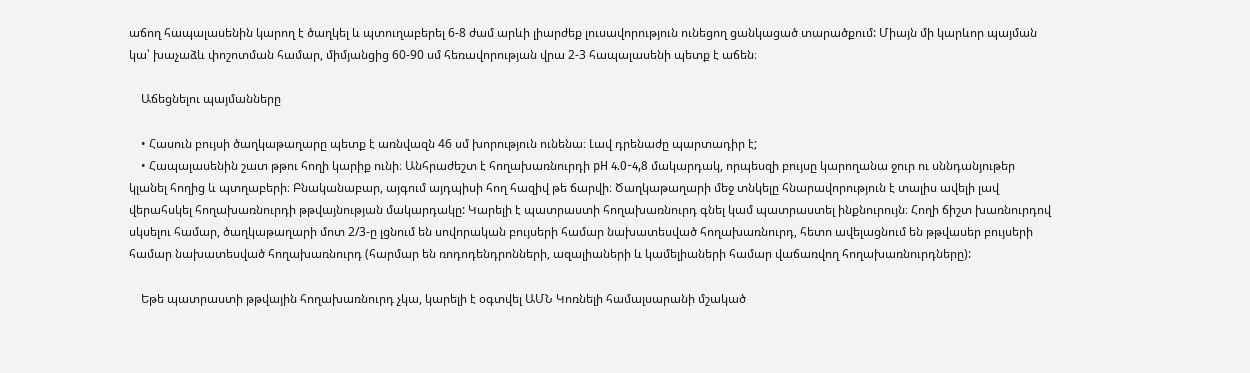աճող հապալասենին կարող է ծաղկել և պտուղաբերել 6-8 ժամ արևի լիարժեք լուսավորություն ունեցող ցանկացած տարածքում: Միայն մի կարևոր պայման կա՝ խաչաձև փոշոտման համար, միմյանցից 60-90 սմ հեռավորության վրա 2-3 հապալասենի պետք է աճեն։

    Աճեցնելու պայմանները

    • Հասուն բույսի ծաղկաթաղարը պետք է առնվազն 46 սմ խորություն ունենա։ Լավ դրենաժը պարտադիր է;
    • Հապալասենին շատ թթու հողի կարիք ունի։ Անհրաժեշտ է հողախառնուրդի pH 4.0-4,8 մակարդակ, որպեսզի բույսը կարողանա ջուր ու սննդանյութեր կլանել հողից և պտղաբերի։ Բնականաբար, այգում այդպիսի հող հազիվ թե ճարվի։ Ծաղկաթաղարի մեջ տնկելը հնարավորություն է տալիս ավելի լավ վերահսկել հողախառնուրդի թթվայնության մակարդակը: Կարելի է պատրաստի հողախառնուրդ գնել կամ պատրաստել ինքնուրույն։ Հողի ճիշտ խառնուրդով սկսելու համար, ծաղկաթաղարի մոտ 2/3-ը լցնում են սովորական բույսերի համար նախատեսված հողախառնուրդ, հետո ավելացնում են թթվասեր բույսերի համար նախատեսված հողախառնուրդ (հարմար են ռոդոդենդրոնների, ազալիաների և կամելիաների համար վաճառվող հողախառնուրդները):

    Եթե պատրաստի թթվային հողախառնուրդ չկա, կարելի է օգտվել ԱՄՆ Կոռնելի համալսարանի մշակած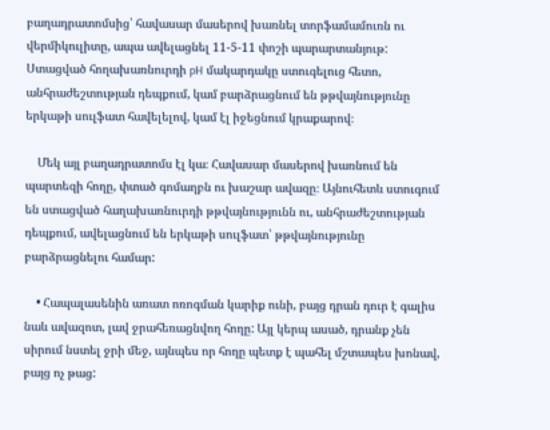բաղադրատոմսից՝ հավասար մասերով խառնել տորֆամամուռն ու վերմիկուլիտը, ապա ավելացնել 11-5-11 փոշի պարարտանյութ: Ստացված հողախառնուրդի pH մակարդակը ստուգելուց հետո, անհրաժեշտության դեպքում, կամ բարձրացնում են թթվայնությունը երկաթի սուլֆատ հավելելով, կամ էլ իջեցնում կրաքարով։

    Մեկ այլ բաղադրատոմս էլ կա։ Հավասար մասերով խառնում են պարտեզի հողը, փտած գոմաղբն ու խաշար ավազը։ Այնուհետև ստուգում են ստացված հաղախառնուրդի թթվայնությունն ու, անհրաժեշտության դեպքում, ավելացնում են երկաթի սուլֆատ՝ թթվայնությունը բարձրացնելու համար:

    • Հապալասենին առատ ոռոգման կարիք ունի, բայց դրան դուր է գալիս նաև ավազոտ, լավ ջրահեռացնվող հողը: Այլ կերպ ասած, դրանք չեն սիրում նստել ջրի մեջ, այնպես որ հողը պետք է պահել մշտապես խոնավ, բայց ոչ թաց: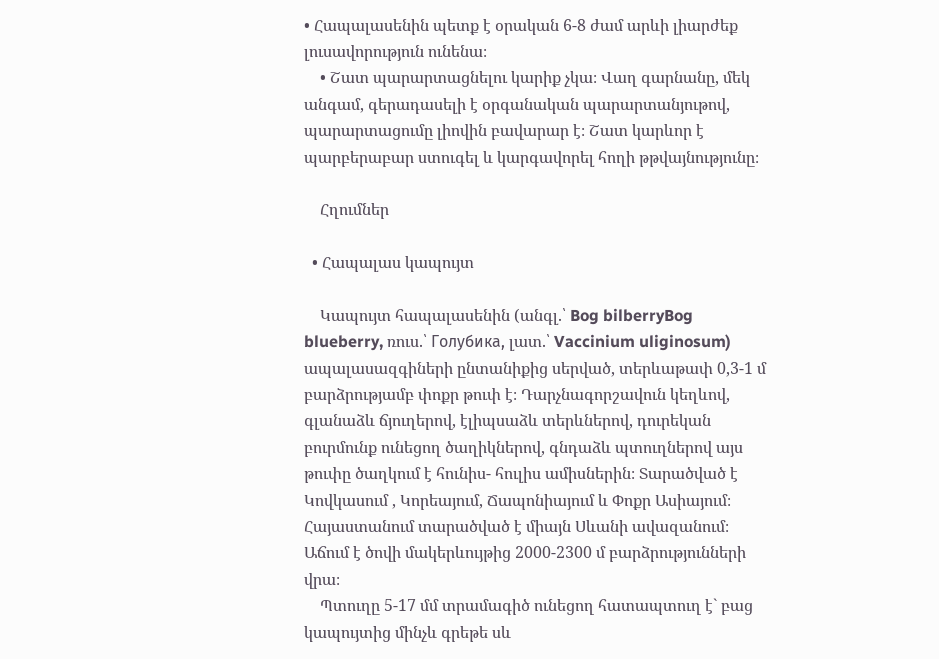• Հապալասենին պետք է օրական 6-8 ժամ արևի լիարժեք լուսավորություն ունենա։
    • Շատ պարարտացնելու կարիք չկա։ Վաղ գարնանը, մեկ անգամ, գերադասելի է օրգանական պարարտանյութով, պարարտացումը լիովին բավարար է։ Շատ կարևոր է պարբերաբար ստուգել և կարգավորել հողի թթվայնությունը։

    Հղումներ

  • Հապալաս կապույտ

    Կապույտ հապալասենին (անգլ.՝ Bog bilberryBog blueberry, ռուս.՝ Голубика, լատ.՝ Vaccinium uliginosum) ապալասազգիների ընտանիքից սերված, տերևաթափ 0,3-1 մ բարձրությամբ փոքր թուփ է։ Դարչնագորշավուն կեղևով, գլանաձև ճյուղերով, էլիպսաձև տերևներով, դուրեկան բուրմունք ունեցող ծաղիկներով, գնդաձև պտուղներով այս թուփը ծաղկում է հունիս- հուլիս ամիսներին։ Տարածված է Կովկասում , Կորեայում, Ճապոնիայում և Փոքր Ասիայում։ Հայաստանում տարածված է միայն Սևանի ավազանում։ Աճում է ծովի մակերևույթից 2000-2300 մ բարձրությունների վրա։
    Պտուղը 5-17 մմ տրամագիծ ունեցող հատապտուղ է` բաց կապույտից մինչև գրեթե սև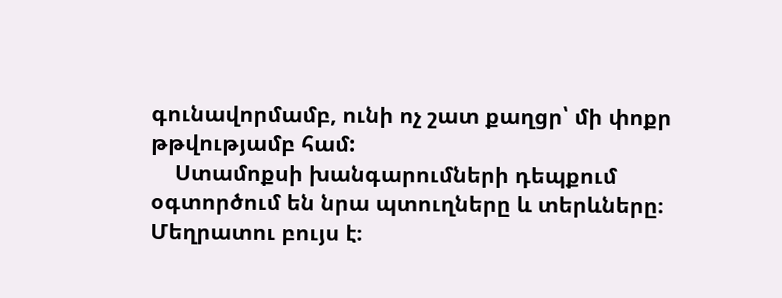գունավորմամբ, ունի ոչ շատ քաղցր՝ մի փոքր թթվությամբ համ:
    Ստամոքսի խանգարումների դեպքում օգտործում են նրա պտուղները և տերևները։ Մեղրատու բույս է։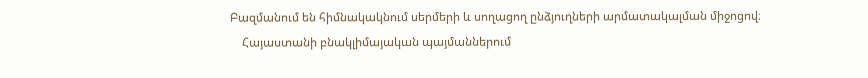Բազմանում են հիմնակակնում սերմերի և սողացող ընձյուղների արմատակալման միջոցով։
    Հայաստանի բնակլիմայական պայմաններում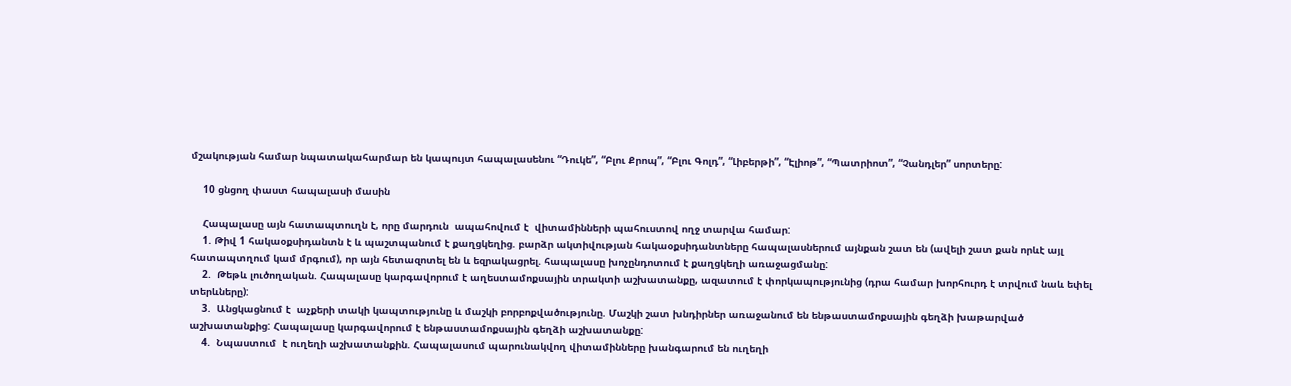մշակության համար նպատակահարմար են կապույտ հապալասենու “Դուկե”, “Բլու Քրոպ”, “Բլու Գոլդ”, “Լիբերթի”, “Էլիոթ”, “Պատրիոտ”, “Չանդլեր” սորտերը:

    10 ցնցող փաստ հապալասի մասին

    Հապալասը այն հատապտուղն է, որը մարդուն  ապահովում է  վիտամինների պահուստով ողջ տարվա համար:
    1. Թիվ 1 հակաօքսիդանտն է և պաշտպանում է քաղցկեղից. բարձր ակտիվության հակաօքսիդանտները հապալասներում այնքան շատ են (ավելի շատ քան որևէ այլ հատապտղում կամ մրգում), որ այն հետազոտել են և եզրակացրել. հապալասը խոչընդոտում է քաղցկեղի առաջացմանը:
    2.  Թեթև լուծողական. Հապալասը կարգավորում է աղեստամոքսային տրակտի աշխատանքը, ազատում է փորկապությունից (դրա համար խորհուրդ է տրվում նաև եփել տերևները):
    3.  Անցկացնում է  աչքերի տակի կապտությունը և մաշկի բորբոքվածությունը. Մաշկի շատ խնդիրներ առաջանում են ենթաստամոքսային գեղձի խաթարված աշխատանքից: Հապալասը կարգավորում է ենթաստամոքսային գեղձի աշխատանքը:
    4.  Նպաստում  է ուղեղի աշխատանքին. Հապալասում պարունակվող վիտամինները խանգարում են ուղեղի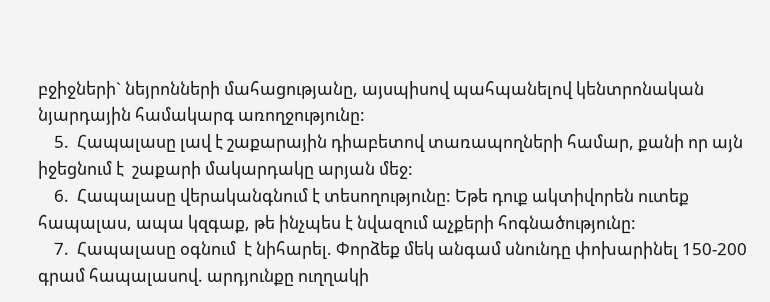բջիջների` նեյրոնների մահացությանը, այսպիսով պահպանելով կենտրոնական նյարդային համակարգ առողջությունը:
    5.  Հապալասը լավ է շաքարային դիաբետով տառապողների համար, քանի որ այն իջեցնում է  շաքարի մակարդակը արյան մեջ:
    6.  Հապալասը վերականգնում է տեսողությունը: Եթե դուք ակտիվորեն ուտեք հապալաս, ապա կզգաք, թե ինչպես է նվազում աչքերի հոգնածությունը:
    7.  Հապալասը օգնում  է նիհարել. Փորձեք մեկ անգամ սնունդը փոխարինել 150-200 գրամ հապալասով. արդյունքը ուղղակի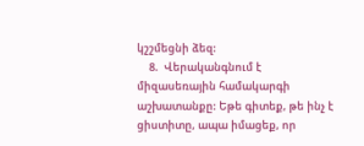կշշմեցնի ձեզ:
    8.  Վերականգնում է միզասեռային համակարգի աշխատանքը: Եթե գիտեք, թե ինչ է ցիստիտը, ապա իմացեք, որ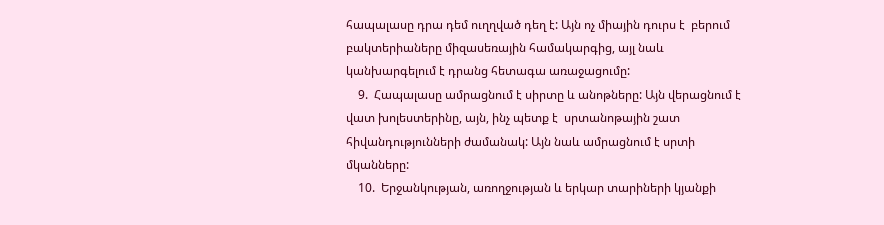հապալասը դրա դեմ ուղղված դեղ է: Այն ոչ միային դուրս է  բերում բակտերիաները միզասեռային համակարգից, այլ նաև կանխարգելում է դրանց հետագա առաջացումը:
    9.  Հապալասը ամրացնում է սիրտը և անոթները: Այն վերացնում է  վատ խոլեստերինը, այն, ինչ պետք է  սրտանոթային շատ հիվանդությունների ժամանակ: Այն նաև ամրացնում է սրտի մկանները:
    10.  Երջանկության, առողջության և երկար տարիների կյանքի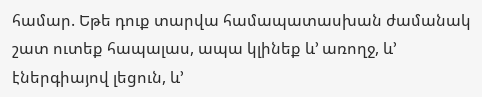համար. Եթե դուք տարվա համապատասխան ժամանակ շատ ուտեք հապալաս, ապա կլինեք և’ առողջ, և’ էներգիայով լեցուն, և’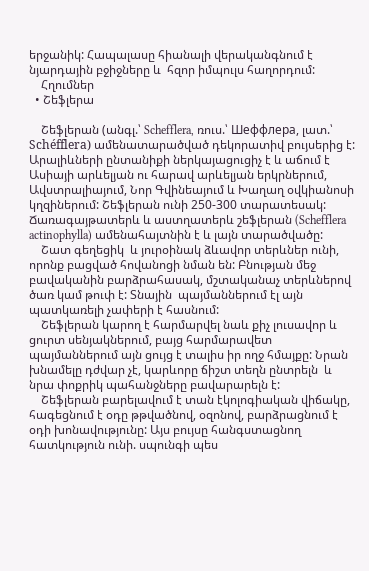երջանիկ: Հապալասը հիանալի վերականգնում է նյարդային բջիջները և  հզոր իմպուլս հաղորդում:
    Հղումներ
  • Շեֆլերա

    Շեֆլերան (անգլ.՝ Schefflera, ռուս.՝ Шеффлера, լատ.՝ Schéfflera) ամենատարածված դեկորատիվ բույսերից է: Արալիևների ընտանիքի ներկայացուցիչ է և աճում է Ասիայի արևելյան ու հարավ արևելյան երկրներում, Ավստրալիայում, Նոր Գվինեայում և Խաղաղ օվկիանոսի կղզիներում: Շեֆլերան ունի 250-300 տարատեսակ: Ճառագայթատերև և աստղատերև շեֆլերան (Schefflera actinophylla) ամենահայտնին է և լայն տարածվածը:
    Շատ գեղեցիկ  և յուրօինակ ձևավոր տերևներ ունի, որոնք բացված հովանոցի նման են: Բնության մեջ բավականին բարձրահասակ, մշտականաչ տերևներով ծառ կամ թուփ է: Տնային  պայմաններում էլ այն պատկառելի չափերի է հասնում:
    Շեֆլերան կարող է հարմարվել նաև քիչ լուսավոր և ցուրտ սենյակներում, բայց հարմարավետ պայմաններում այն ցույց է տալիս իր ողջ հմայքը: Նրան խնամելը դժվար չէ, կարևորը ճիշտ տեղն ընտրելն  և նրա փոքրիկ պահանջները բավարարելն է:
    Շեֆլերան բարելավում է տան էկոլոգիական վիճակը, հագեցնում է օդը թթվածնով, օզոնով, բարձրացնում է օդի խոնավությունը: Այս բույսը հանգստացնող հատկություն ունի. սպունգի պես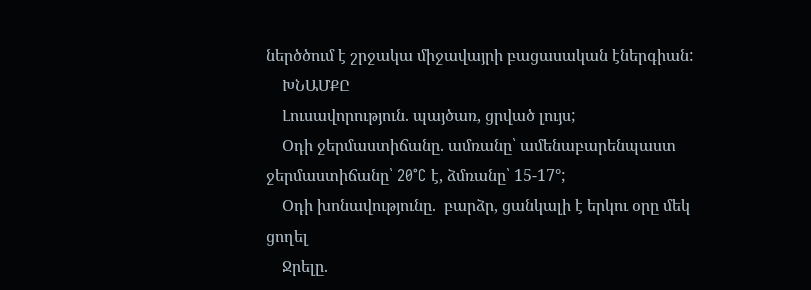ներծծում է շրջակա միջավայրի բացասական էներգիան:
    ԽՆԱՄՔԸ
    Լուսավորություն. պայծառ, ցրված լույս;
    Օդի ջերմաստիճանը. ամռանը՝ ամենաբարենպաստ ջերմաստիճանը՝ 20°C է, ձմռանը՝ 15-17°;
    Օդի խոնավությունը.  բարձր, ցանկալի է երկու օրը մեկ ցողել
    Ջրելը.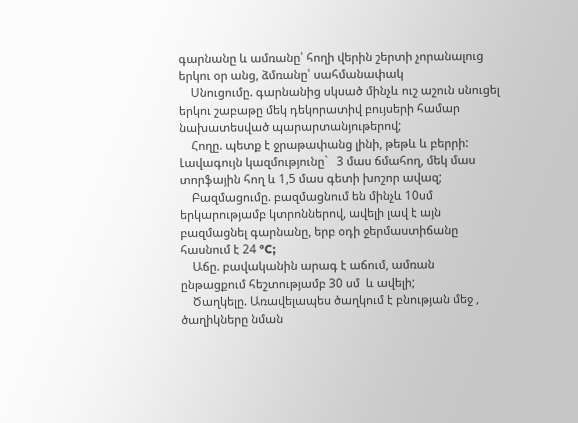գարնանը և ամռանը՝ հողի վերին շերտի չորանալուց երկու օր անց, ձմռանը՝ սահմանափակ
    Սնուցումը. գարնանից սկսած մինչև ուշ աշուն սնուցել երկու շաբաթը մեկ դեկորատիվ բույսերի համար նախատեսված պարարտանյութերով;
    Հողը. պետք է ջրաթափանց լինի, թեթև և բերրի: Լավագույն կազմությունը`   3 մաս ճմահող, մեկ մաս տորֆային հող և 1,5 մաս գետի խոշոր ավազ;
    Բազմացումը. բազմացնում են մինչև 10սմ երկարությամբ կտրոններով, ավելի լավ է այն բազմացնել գարնանը, երբ օդի ջերմաստիճանը հասնում է 24 °C;
    Աճը. բավականին արագ է աճում, ամռան ընթացքում հեշտությամբ 30 սմ  և ավելի;
    Ծաղկելը. Առավելապես ծաղկում է բնության մեջ , ծաղիկները նման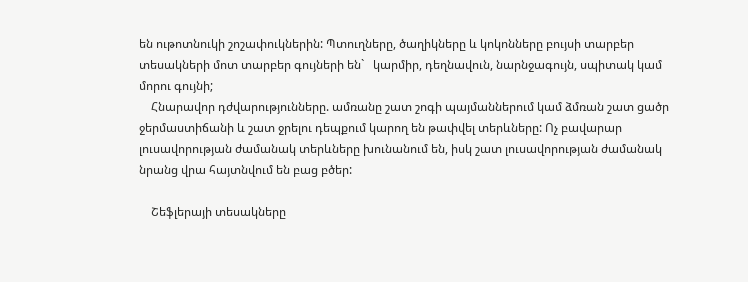են ութոտնուկի շոշափուկներին: Պտուղները, ծաղիկները և կոկոնները բույսի տարբեր տեսակների մոտ տարբեր գույների են`   կարմիր, դեղնավուն, նարնջագույն, սպիտակ կամ  մորու գույնի;
    Հնարավոր դժվարությունները. ամռանը շատ շոգի պայմաններում կամ ձմռան շատ ցածր ջերմաստիճանի և շատ ջրելու դեպքում կարող են թափվել տերևները: Ոչ բավարար լուսավորության ժամանակ տերևները խունանում են, իսկ շատ լուսավորության ժամանակ նրանց վրա հայտնվում են բաց բծեր:

    Շեֆլերայի տեսակները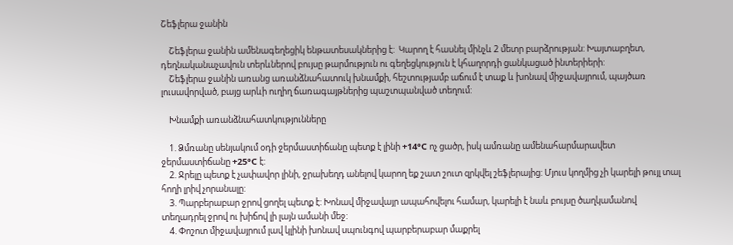Շեֆլերա ջանին

    Շեֆլերա ջանին ամենագեղեցիկ ենթատեսակներից է:  Կարող է հասնել մինչև 2 մետր բարձրության: Խայտաբղետ, դեղնականաչավուն տերևներով բույսը թարմություն ու գեղեցկություն է կհաղորդի ցանկացած ինտերիերի:
    Շեֆլերա ջանին առանց առանձնահատուկ խնամքի, հեշտությամբ աճում է տաք և խոնավ միջավայրում, պայծառ լուսավորված, բայց արևի ուղիղ ճառագայթներից պաշտպանված տեղում:

    Խնամքի առանձնահատկությունները

    1. Ձմռանը սենյակում օդի ջերմաստիճանը պետք է լինի +14°С ոչ ցածր, իսկ ամռանը ամենահարմարավետ ջերմաստիճանը +25°С է:
    2. Ջրելը պետք է չափավոր լինի, ջրախեղդ անելով կարող եք շատ շուտ զրկվել շեֆլերայից: Մյուս կողմից չի կարելի թույլ տալ հողի լրիվ չորանալը:
    3. Պարբերաբար ջրով ցողել պետք է: Խոնավ միջավայր ապահովելու համար, կարելի է նաև բույսը ծաղկամանով տեղադրել ջրով ու խիճով լի լայն ամանի մեջ:
    4. Փոշոտ միջավայրում լավ կլինի խոնավ սպունգով պարբերաբար մաքրել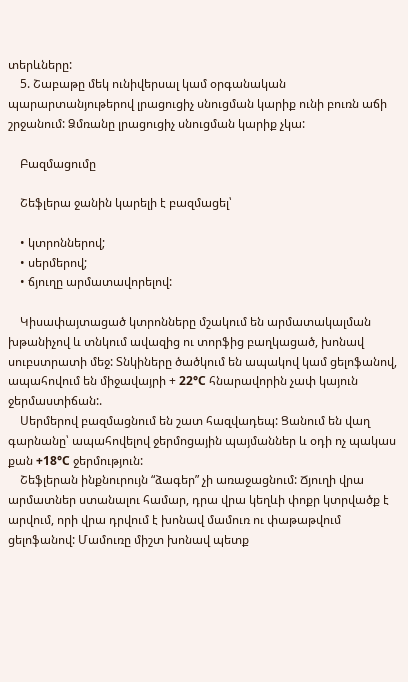տերևները:
    5. Շաբաթը մեկ ունիվերսալ կամ օրգանական պարարտանյութերով լրացուցիչ սնուցման կարիք ունի բուռն աճի շրջանում: Ձմռանը լրացուցիչ սնուցման կարիք չկա:

    Բազմացումը

    Շեֆլերա ջանին կարելի է բազմացել՝

    • կտրոններով;
    • սերմերով;
    • ճյուղը արմատավորելով:

    Կիսափայտացած կտրոնները մշակում են արմատակալման խթանիչով և տնկում ավազից ու տորֆից բաղկացած, խոնավ սուբստրատի մեջ: Տնկիները ծածկում են ապակով կամ ցելոֆանով, ապահովում են միջավայրի + 22°С հնարավորին չափ կայուն ջերմաստիճան:.
    Սերմերով բազմացնում են շատ հազվադեպ: Ցանում են վաղ գարնանը՝ ապահովելով ջերմոցային պայմաններ և օդի ոչ պակաս քան +18°С ջերմություն:
    Շեֆլերան ինքնուրույն “ձագեր” չի առաջացնում: Ճյուղի վրա արմատներ ստանալու համար, դրա վրա կեղևի փոքր կտրվածք է արվում, որի վրա դրվում է խոնավ մամուռ ու փաթաթվում ցելոֆանով: Մամուռը միշտ խոնավ պետք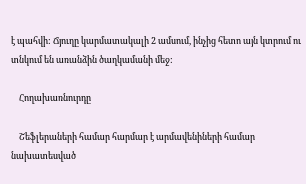է պահվի: Ճյուղը կարմատակալի 2 ամսում, ինչից հետո այն կտրում ու տնկում են առանձին ծաղկամանի մեջ:

    Հողախառնուրդը

    Շեֆլերաների համար հարմար է արմավենիների համար նախատեսված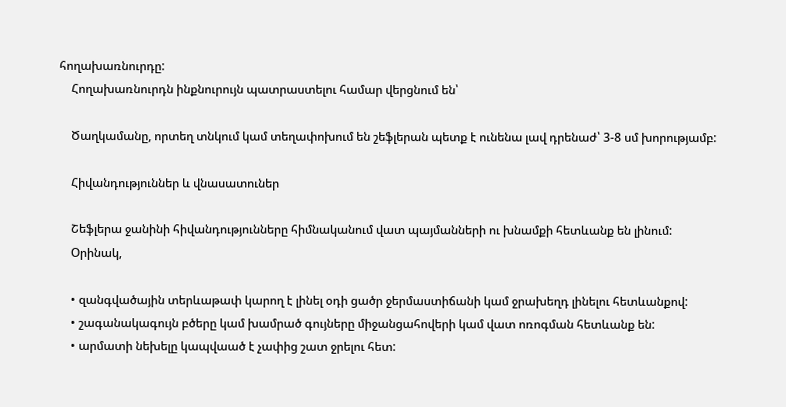հողախառնուրդը:
    Հողախառնուրդն ինքնուրույն պատրաստելու համար վերցնում են՝

    Ծաղկամանը, որտեղ տնկում կամ տեղափոխում են շեֆլերան պետք է ունենա լավ դրենաժ՝ 3-8 սմ խորությամբ:

    Հիվանդություններ և վնասատուներ

    Շեֆլերա ջանինի հիվանդությունները հիմնականում վատ պայմանների ու խնամքի հետևանք են լինում:
    Օրինակ,

    • զանգվածային տերևաթափ կարող է լինել օդի ցածր ջերմաստիճանի կամ ջրախեղդ լինելու հետևանքով:
    • շագանակագույն բծերը կամ խամրած գույները միջանցահովերի կամ վատ ոռոգման հետևանք են:
    • արմատի նեխելը կապվաած է չափից շատ ջրելու հետ: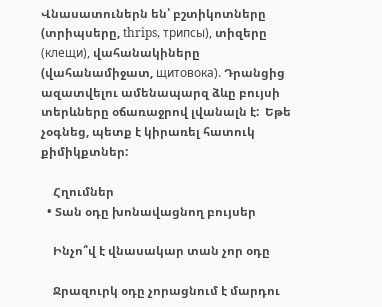Վնասատուներն են՝ բշտիկոտները (տրիպսերը, thrips, трипсы), տիզերը (клещи), վահանակիները (վահանամիջատ, щитовока). Դրանցից ազատվելու ամենապարզ ձևը բույսի տերևները օճառաջրով լվանալն է:  Եթե չօգնեց, պետք է կիրառել հատուկ քիմիկքտներ:

    Հղումներ
  • Տան օդը խոնավացնող բույսեր

    Ինչո՞վ է վնասակար տան չոր օդը

    Ջրազուրկ օդը չորացնում է մարդու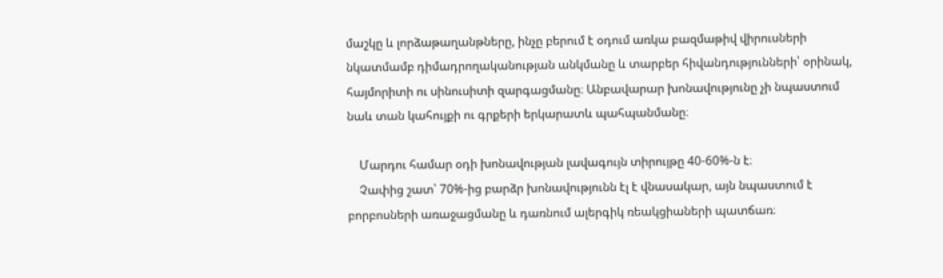մաշկը և լորձաթաղանթները, ինչը բերում է օդում առկա բազմաթիվ վիրուսների նկատմամբ դիմադրողականության անկմանը և տարբեր հիվանդությունների՝ օրինակ, հայմորիտի ու սինուսիտի զարգացմանը։ Անբավարար խոնավությունը չի նպաստում  նաև տան կահույքի ու գրքերի երկարատև պահպանմանը։

    Մարդու համար օդի խոնավության լավագույն տիրույթը 40-60%-ն է։
    Չափից շատ՝ 70%-ից բարձր խոնավությունն էլ է վնասակար, այն նպաստում է բորբոսների առաջացմանը և դառնում ալերգիկ ռեակցիաների պատճառ։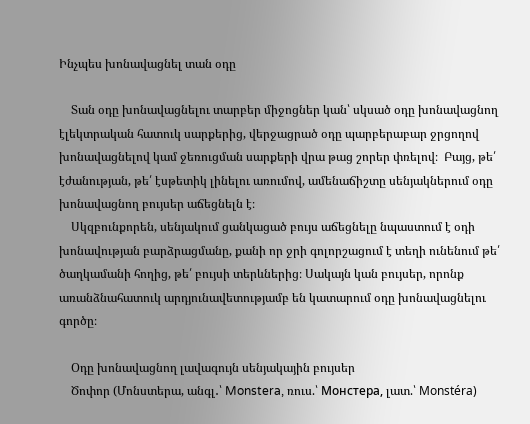Ինչպես խոնավացնել տան օդը

    Տան օդը խոնավացնելու տարբեր միջոցներ կան՝ սկսած օդը խոնավացնող էլեկտրական հատուկ սարքերից, վերջացրած օդը պարբերաբար ջրցողով խոնավացնելով կամ ջեռուցման սարքերի վրա թաց շորեր փռելով։  Բայց, թե՛ էժանության, թե՛ էսթետիկ լինելու առումով, ամենաճիշտը սենյակներում օդը խոնավացնող բույսեր աճեցնելն է։
    Սկզբունքորեն, սենյակում ցանկացած բույս աճեցնելը նպաստում է օդի խոնավության բարձրացմանը, քանի որ ջրի գոլորշացում է տեղի ունենում թե՛ ծաղկամանի հողից, թե՛ բույսի տերևներից։ Սակայն կան բույսեր, որոնք առանձնահատուկ արդյունավետությամբ են կատարում օդը խոնավացնելու գործը։

    Օդը խոնավացնող լավագույն սենյակային բույսեր
    Ծոփոր (Մոնստերա, անգլ․՝ Monstera, ռուս.՝ Монстера, լատ.՝ Monstéra)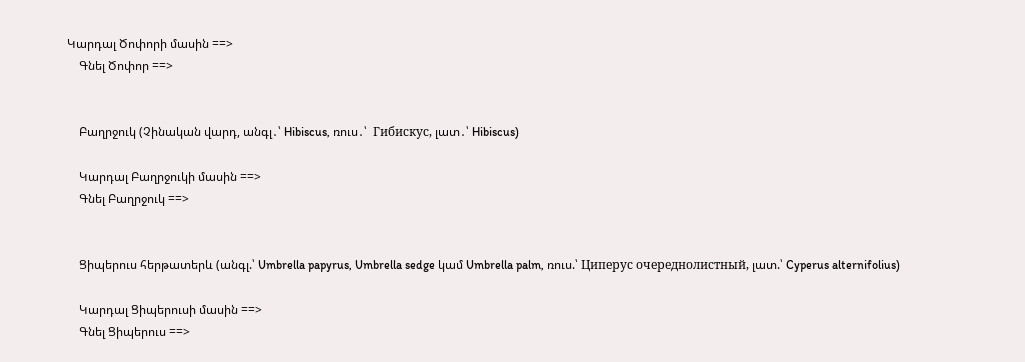Կարդալ Ծոփորի մասին ==>
    Գնել Ծոփոր ==>


    Բաղրջուկ (Չինական վարդ, անգլ․՝ Hibiscus, ռուս․՝  Гибискус, լատ․՝ Hibiscus)

    Կարդալ Բաղրջուկի մասին ==>
    Գնել Բաղրջուկ ==>


    Ցիպերուս հերթատերև (անգլ.՝ Umbrella papyrus, Umbrella sedge կամ Umbrella palm, ռուս.՝ Циперус очереднолистный, լատ.՝ Cyperus alternifolius)

    Կարդալ Ցիպերուսի մասին ==>
    Գնել Ցիպերուս ==>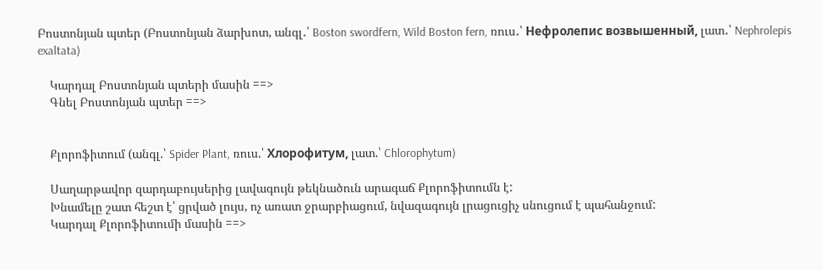Բոստոնյան պտեր (Բոստոնյան ձարխոտ, անգլ․՝ Boston swordfern, Wild Boston fern, ռուս․՝ Нефролепис возвышенный, լատ․՝ Nephrolepis exaltata)

    Կարդալ Բոստոնյան պտերի մասին ==>
    Գնել Բոստոնյան պտեր ==>


    Քլորոֆիտում (անգլ.՝ Spider Plant, ռուս.՝ Хлорофитум, լատ.՝ Chlorophytum)

    Սաղարթավոր զարդաբույսերից լավագույն թեկնածուն արագաճ Քլորոֆիտումն է:
    Խնամելը շատ հեշտ է՝ ցրված լույս, ոչ առատ ջրարբիացում, նվազագույն լրացուցիչ սնուցում է պահանջում:
    Կարդալ Քլորոֆիտումի մասին ==>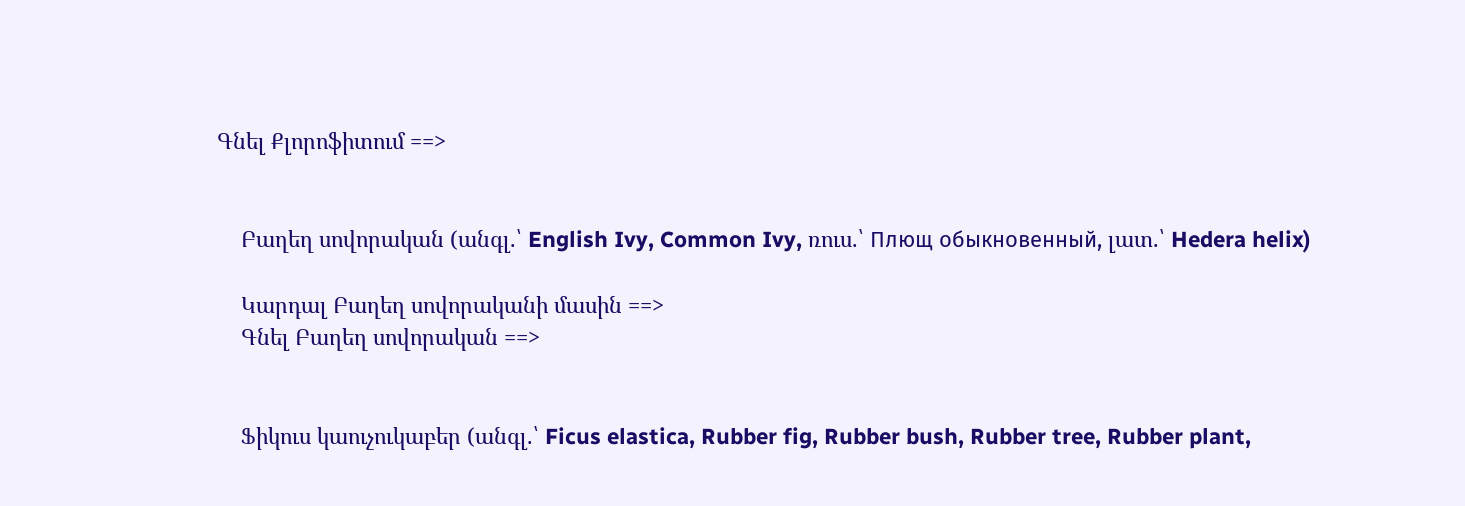Գնել Քլորոֆիտում ==>


    Բաղեղ սովորական (անգլ.՝ English Ivy, Common Ivy, ռուս.՝ Плющ обыкновенный, լատ.՝ Hedera helix)

    Կարդալ Բաղեղ սովորականի մասին ==>
    Գնել Բաղեղ սովորական ==>


    Ֆիկուս կաուչուկաբեր (անգլ.՝ Ficus elastica, Rubber fig, Rubber bush, Rubber tree, Rubber plant,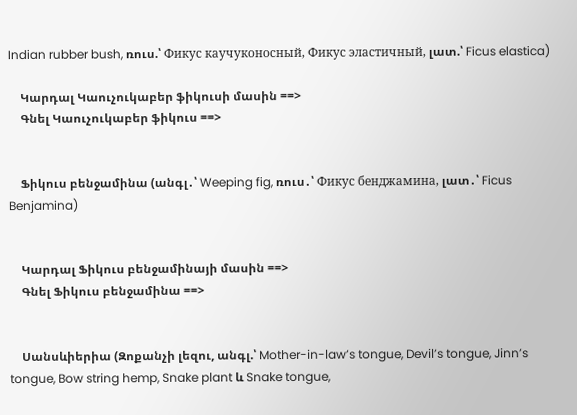Indian rubber bush, ռուս.՝ Фикус каучуконосный, Фикус эластичный, լատ.՝ Ficus elastica)

    Կարդալ Կաուչուկաբեր ֆիկուսի մասին ==>
    Գնել Կաուչուկաբեր ֆիկուս ==>


    Ֆիկուս բենջամինա (անգլ․՝ Weeping fig, ռուս․՝ Фикус бенджамина, լատ․՝ Ficus Benjamina)


    Կարդալ Ֆիկուս բենջամինայի մասին ==>
    Գնել Ֆիկուս բենջամինա ==>


    Սանսևիերիա (Զոքանչի լեզու, անգլ.՝ Mother-in-law’s tongue, Devil’s tongue, Jinn’s tongue, Bow string hemp, Snake plant և Snake tongue,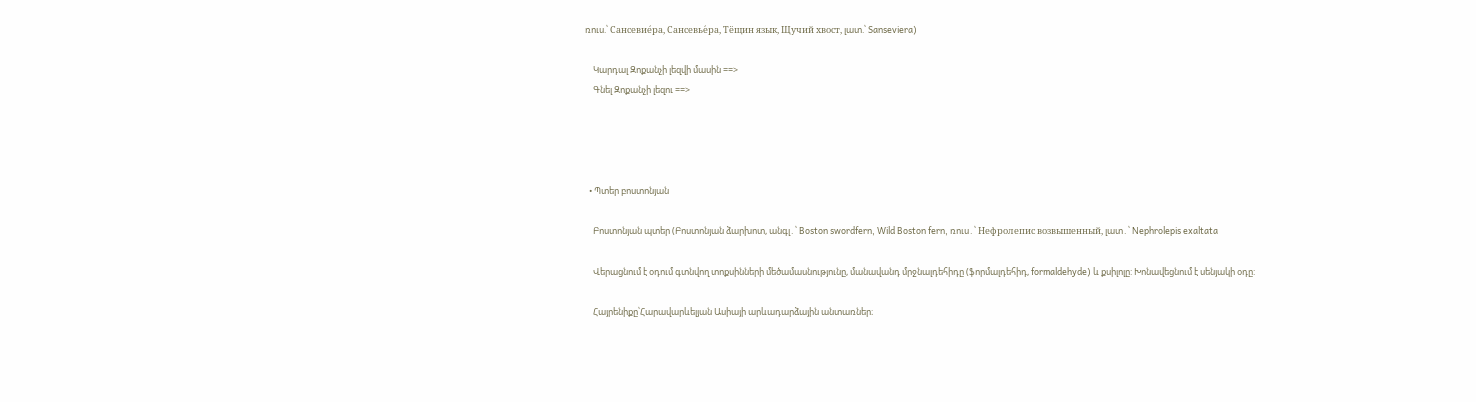ռուս.՝ Сансевие́ра, Сансевье́ра, Тёщин язык, Щучий хвост, լատ.՝ Sanseviera)

    Կարդալ Զոքանչի լեզվի մասին ==>
    Գնել Զոքանչի լեզու ==>




  • Պտեր բոստոնյան

    Բոստոնյան պտեր (Բոստոնյան ձարխոտ, անգլ․՝ Boston swordfern, Wild Boston fern, ռուս․՝ Нефролепис возвышенный, լատ․՝ Nephrolepis exaltata

    Վերացնում է օդում գտնվող տոքսինների մեծամասնությունը, մանավանդ մրջնալդեհիդը (ֆորմալդեհիդ, formaldehyde) և քսիլոլը: Խոնավեցնում է սենյակի օդը:

    Հայրենիքը՝Հարավարևելյան Ասիայի արևադարձային անտառներ։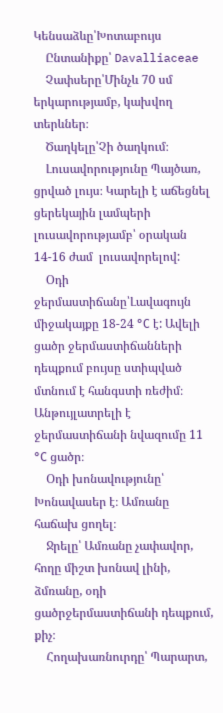Կենսաձևը՝Խոտաբույս
    Ընտանիքը՝ Davalliaceae
    Չափսերը՝Մինչև 70 սմ երկարությամբ, կախվող տերևներ։
    Ծաղկելը՝Չի ծաղկում։
    Լուսավորությունը Պայծառ, ցրված լույս։ Կարելի է աճեցնել ցերեկային լամպերի լուսավորությամբ՝ օրական 14-16 ժամ  լուսավորելով:
    Օդի ջերմաստիճանը՝Լավագույն միջակայքը 18-24 °С է: Ավելի ցածր ջերմաստիճանների դեպքում բույսը ստիպված մտնում է հանգստի ռեժիմ։  Անթույլատրելի է ջերմաստիճանի նվազումը 11 °С ցածր։
    Օդի խոնավությունը՝ Խոնավասեր է։ Ամռանը հաճախ ցողել։
    Ջրելը՝ Ամռանը չափավոր, հողը միշտ խոնավ լինի, ձմռանը, օդի ցածրջերմաստիճանի դեպքում, քիչ։
    Հողախառնուրդը՝ Պարարտ,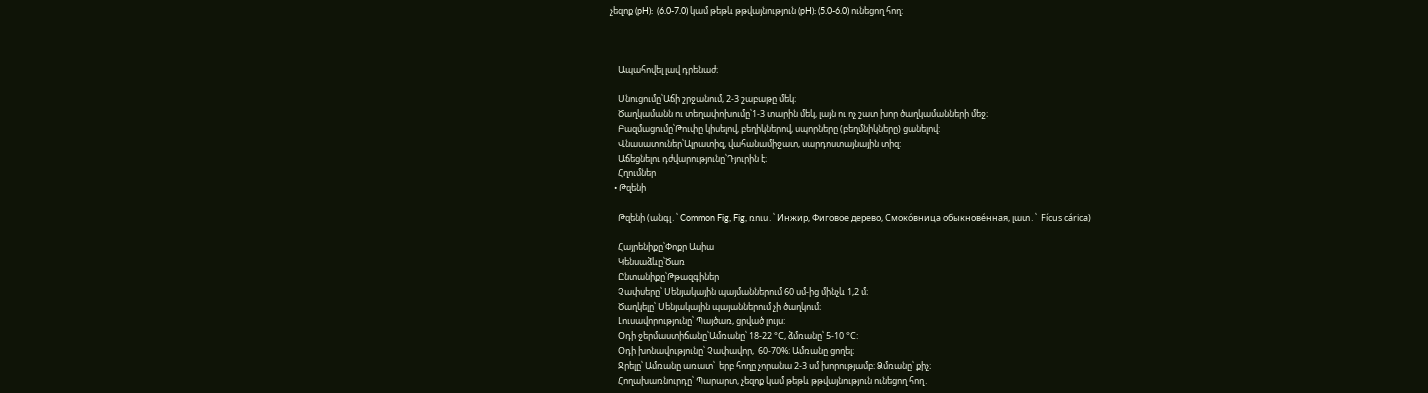չեզոք (pH):  (6.0-7.0) կամ թեթև թթվայնություն (pH): (5.0-6.0) ունեցող հող:



    Ապահովել լավ դրենաժ։

    Սնուցումը՝Աճի շրջանում, 2-3 շաբաթը մեկ։
    Ծաղկամանն ու տեղափոխումը՝1-3 տարին մեկ, լայն ու ոչ շատ խոր ծաղկամանների մեջ։
    Բազմացումը՝Թուփը կիսելով, բեղիկներով, սպորները (բեղմնիկները) ցանելով:
    Վնասատուներ՝Ալրատիզ, վահանամիջատ, սարդոստայնային տիզ:
    Աճեցնելու դժվարությունը՝Դյուրին է։
    Հղումներ
  • Թզենի

    Թզենի (անգլ․՝ Common Fig, Fig, ռուս․՝ Инжир, Фиговое дерево, Смоко́вница обыкнове́нная, լատ․՝  Fícus cárica)

    Հայրենիքը՝Փոքր Ասիա
    Կենսաձևը՝Ծառ
    Ընտանիքը՝Թթազգիներ
    Չափսերը՝ Սենյակային պայմաններում 60 սմ-ից մինչև 1,2 մ։
    Ծաղկելը՝ Սենյակային պայաններում չի ծաղկում։
    Լուսավորությունը՝ Պայծառ, ցրված լույս:
    Օդի ջերմաստիճանը՝Ամռանը՝ 18-22 °С, ձմռանը՝ 5-10 °С:
    Օդի խոնավությունը՝ Չափավոր,  60-70%։ Ամռանը ցողել։
    Ջրելը՝ Ամռանը առատ՝  երբ հողը չորանա 2-3 սմ խորությամբ։ Ձմռանը՝ քիչ։
    Հողախառնուրդը՝ Պարարտ, չեզոք կամ թեթև թթվայնություն ունեցող հող․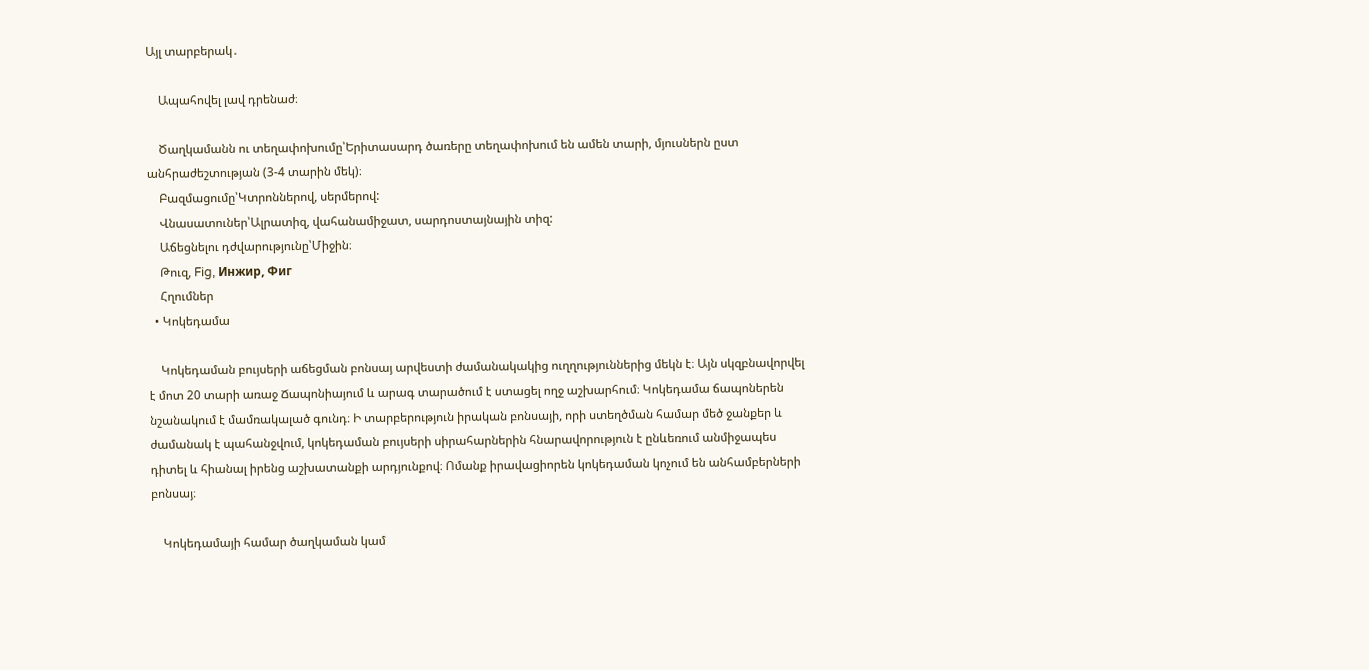Այլ տարբերակ․

    Ապահովել լավ դրենաժ։

    Ծաղկամանն ու տեղափոխումը՝Երիտասարդ ծառերը տեղափոխում են ամեն տարի, մյուսներն ըստ անհրաժեշտության (3-4 տարին մեկ)։
    Բազմացումը՝Կտրոններով, սերմերով:
    Վնասատուներ՝Ալրատիզ, վահանամիջատ, սարդոստայնային տիզ:
    Աճեցնելու դժվարությունը՝Միջին։
    Թուզ, Fig, Инжир, Фиг
    Հղումներ
  • Կոկեդամա

    Կոկեդաման բույսերի աճեցման բոնսայ արվեստի ժամանակակից ուղղություններից մեկն է։ Այն սկզբնավորվել է մոտ 20 տարի առաջ Ճապոնիայում և արագ տարածում է ստացել ողջ աշխարհում։ Կոկեդամա ճապոներեն նշանակում է մամռակալած գունդ։ Ի տարբերություն իրական բոնսայի, որի ստեղծման համար մեծ ջանքեր և ժամանակ է պահանջվում, կոկեդաման բույսերի սիրահարներին հնարավորություն է ընևեռում անմիջապես դիտել և հիանալ իրենց աշխատանքի արդյունքով։ Ոմանք իրավացիորեն կոկեդաման կոչում են անհամբերների բոնսայ։

    Կոկեդամայի համար ծաղկաման կամ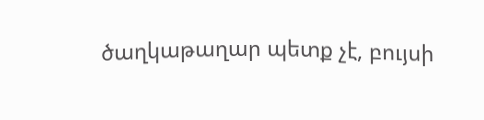ծաղկաթաղար պետք չէ, բույսի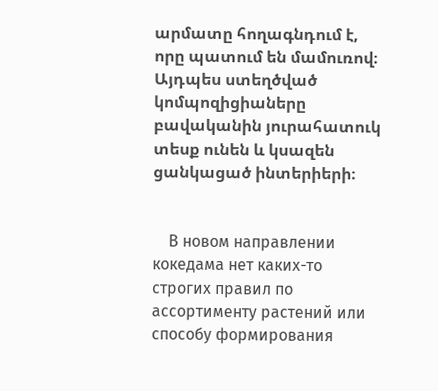արմատը հողագնդում է, որը պատում են մամուռով։ Այդպես ստեղծված կոմպոզիցիաները բավականին յուրահատուկ տեսք ունեն և կսազեն ցանկացած ինտերիերի։


    В новом направлении кокедама нет каких-то строгих правил по ассортименту растений или способу формирования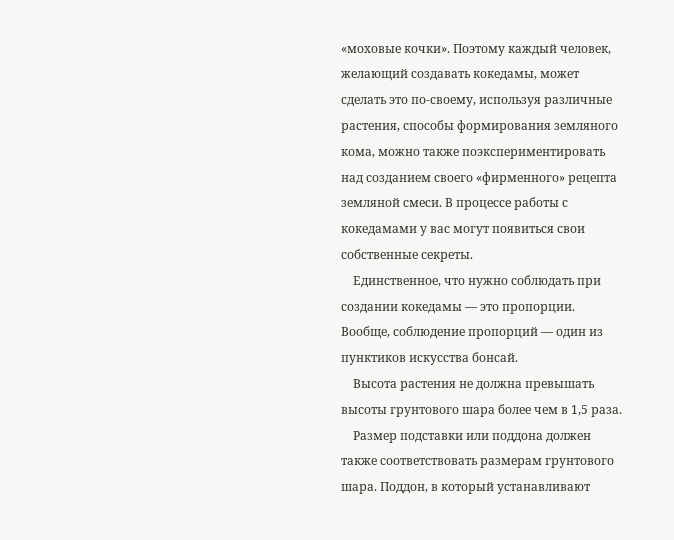«моховые кочки». Поэтому каждый человек, желающий создавать кокедамы, может сделать это по-своему, используя различные растения, способы формирования земляного кома, можно также поэкспериментировать над созданием своего «фирменного» рецепта земляной смеси. В процессе работы с кокедамами у вас могут появиться свои собственные секреты.
    Единственное, что нужно соблюдать при создании кокедамы — это пропорции. Вообще, соблюдение пропорций — один из пунктиков искусства бонсай.
    Высота растения не должна превышать высоты грунтового шара более чем в 1,5 раза.
    Размер подставки или поддона должен также соответствовать размерам грунтового шара. Поддон, в который устанавливают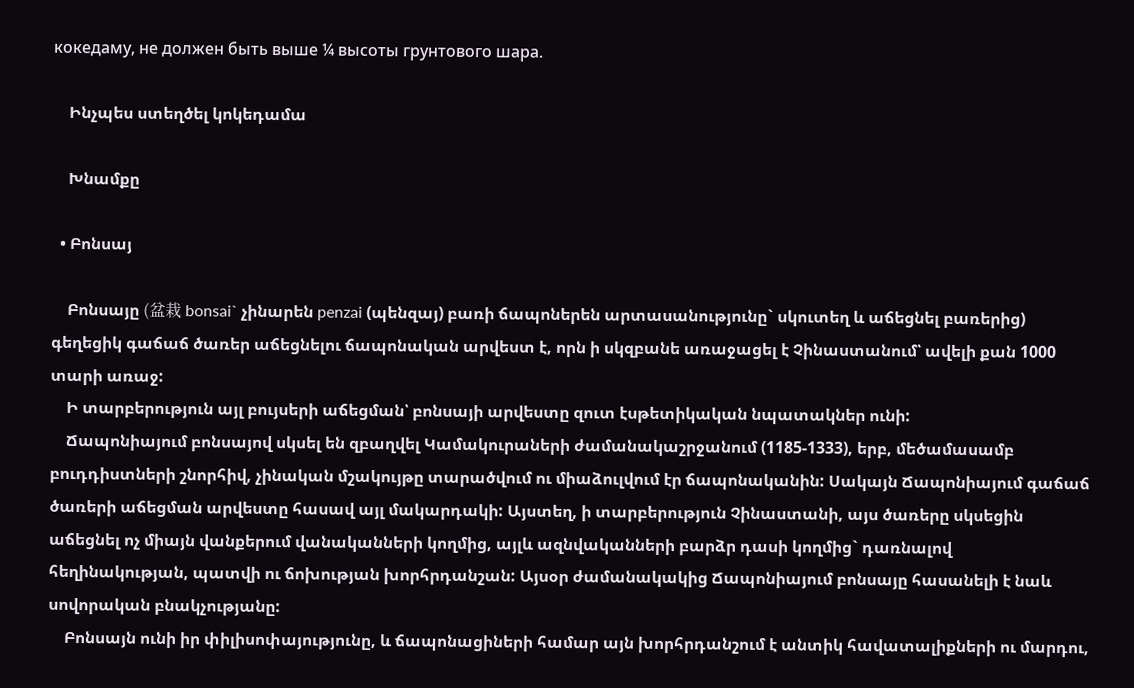кокедаму, не должен быть выше ¼ высоты грунтового шара.

    Ինչպես ստեղծել կոկեդամա

    Խնամքը

  • Բոնսայ

    Բոնսայը (盆栽 bonsai` չինարեն penzai (պենզայ) բառի ճապոներեն արտասանությունը` սկուտեղ և աճեցնել բառերից) գեղեցիկ գաճաճ ծառեր աճեցնելու ճապոնական արվեստ է, որն ի սկզբանե առաջացել է Չինաստանում՝ ավելի քան 1000 տարի առաջ:
    Ի տարբերություն այլ բույսերի աճեցման՝ բոնսայի արվեստը զուտ էսթետիկական նպատակներ ունի:
    Ճապոնիայում բոնսայով սկսել են զբաղվել Կամակուրաների ժամանակաշրջանում (1185-1333), երբ, մեծամասամբ բուդդիստների շնորհիվ, չինական մշակույթը տարածվում ու միաձուլվում էր ճապոնականին: Սակայն Ճապոնիայում գաճաճ ծառերի աճեցման արվեստը հասավ այլ մակարդակի: Այստեղ, ի տարբերություն Չինաստանի, այս ծառերը սկսեցին  աճեցնել ոչ միայն վանքերում վանականների կողմից, այլև ազնվականների բարձր դասի կողմից` դառնալով հեղինակության, պատվի ու ճոխության խորհրդանշան: Այսօր ժամանակակից Ճապոնիայում բոնսայը հասանելի է նաև սովորական բնակչությանը:
    Բոնսայն ունի իր փիլիսոփայությունը, և ճապոնացիների համար այն խորհրդանշում է անտիկ հավատալիքների ու մարդու,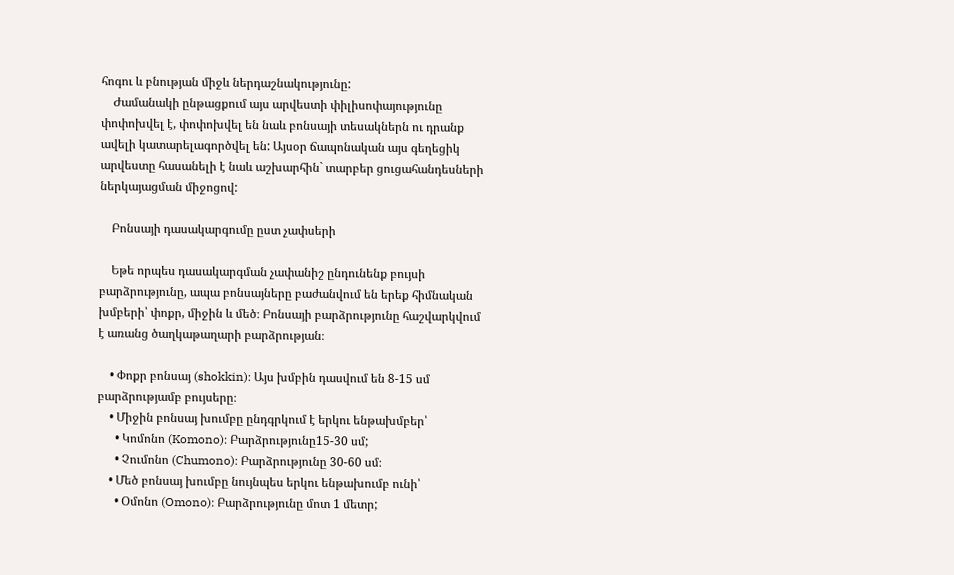հոգու և բնության միջև ներդաշնակությունը:
    Ժամանակի ընթացքում այս արվեստի փիլիսոփայությունը փոփոխվել է, փոփոխվել են նաև բոնսայի տեսակներն ու դրանք ավելի կատարելագործվել են: Այսօր ճապոնական այս գեղեցիկ արվեստը հասանելի է նաև աշխարհին` տարբեր ցուցահանդեսների ներկայացման միջոցով:

    Բոնսայի դասակարգումը ըստ չափսերի

    Եթե որպես դասակարգման չափանիշ ընդունենք բույսի բարձրությունը, ապա բոնսայները բաժանվում են երեք հիմնական խմբերի՝ փոքր, միջին և մեծ։ Բոնսայի բարձրությունը հաշվարկվում է առանց ծաղկաթաղարի բարձրության։

    • Փոքր բոնսայ (shokkin)։ Այս խմբին դասվում են 8-15 սմ բարձրությամբ բույսերը։
    • Միջին բոնսայ խումբը ընդգրկում է երկու ենթախմբեր՝
      • Կոմոնո (Komono)։ Բարձրությունը15-30 սմ;
      • Չումոնո (Chumono)։ Բարձրությունը 30-60 սմ։
    • Մեծ բոնսայ խումբը նույնպես երկու ենթախումբ ունի՝
      • Օմոնո (Omono)։ Բարձրությունը մոտ 1 մետր;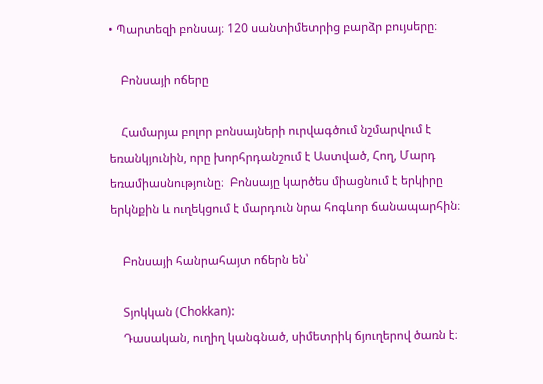• Պարտեզի բոնսայ։ 120 սանտիմետրից բարձր բույսերը։

    Բոնսայի ոճերը

    Համարյա բոլոր բոնսայների ուրվագծում նշմարվում է եռանկյունին, որը խորհրդանշում է Աստված, Հող, Մարդ եռամիասնությունը։  Բոնսայը կարծես միացնում է երկիրը երկնքին և ուղեկցում է մարդուն նրա հոգևոր ճանապարհին։

    Բոնսայի հանրահայտ ոճերն են՝

    Տյոկկան (Chokkan):
    Դասական, ուղիղ կանգնած, սիմետրիկ ճյուղերով ծառն է։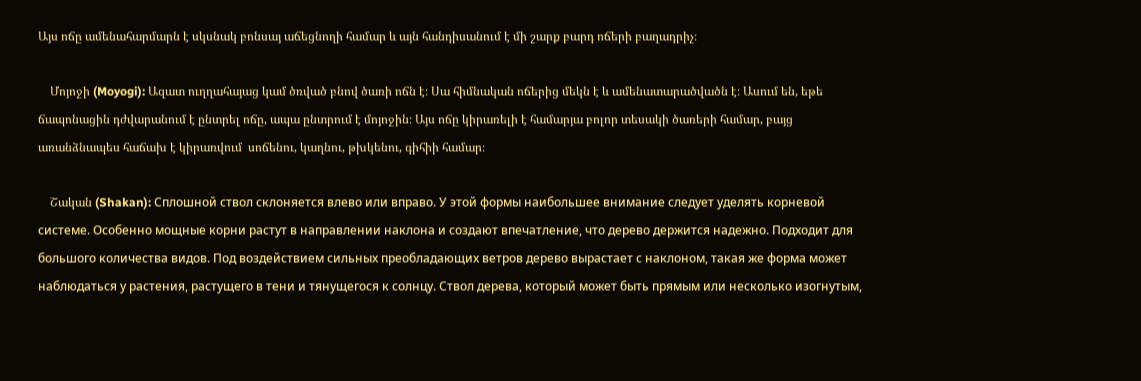Այս ոճը ամենահարմարն է սկսնակ բոնսայ աճեցնողի համար և այն հանդիսանում է մի շարք բարդ ոճերի բաղադրիչ։

    Մոյոջի (Moyogi): Ազատ ուղղահայաց կամ ծռված բնով ծառի ոճն է։ Սա հիմնական ոճերից մեկն է և ամենատարածվածն է։ Ասում են, եթե ճապոնացին դժվարանում է ընտրել ոճը, ապա ընտրում է մոյոջին։ Այս ոճը կիրառելի է համարյա բոլոր տեսակի ծառերի համար, բայց առանձնապես հաճախ է կիրառվում  սոճենու, կաղնու, թխկենու, գիհիի համար։

    Շական (Shakan): Сплошной ствол склоняется влево или вправо. У этой формы наибольшее внимание следует уделять корневой системе. Особенно мощные корни растут в направлении наклона и создают впечатление, что дерево держится надежно. Подходит для большого количества видов. Под воздействием сильных преобладающих ветров дерево вырастает с наклоном, такая же форма может наблюдаться у растения, растущего в тени и тянущегося к солнцу. Ствол дерева, который может быть прямым или несколько изогнутым,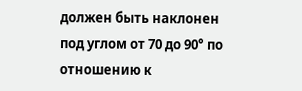должен быть наклонен под углом от 70 до 90° по отношению к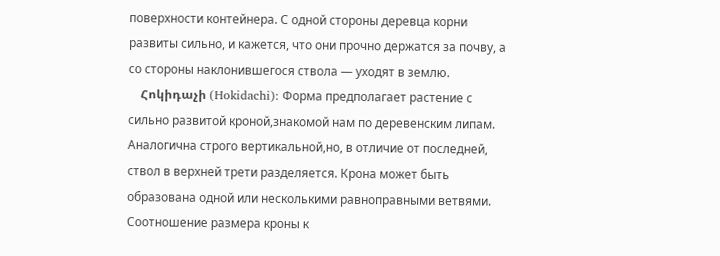поверхности контейнера. С одной стороны деревца корни развиты сильно, и кажется, что они прочно держатся за почву, а со стороны наклонившегося ствола — уходят в землю.
    Հոկիդաչի (Hokidachi): Форма предполагает растение с сильно развитой кроной,знакомой нам по деревенским липам. Аналогична строго вертикальной,но, в отличие от последней, ствол в верхней трети разделяется. Крона может быть образована одной или несколькими равноправными ветвями. Соотношение размера кроны к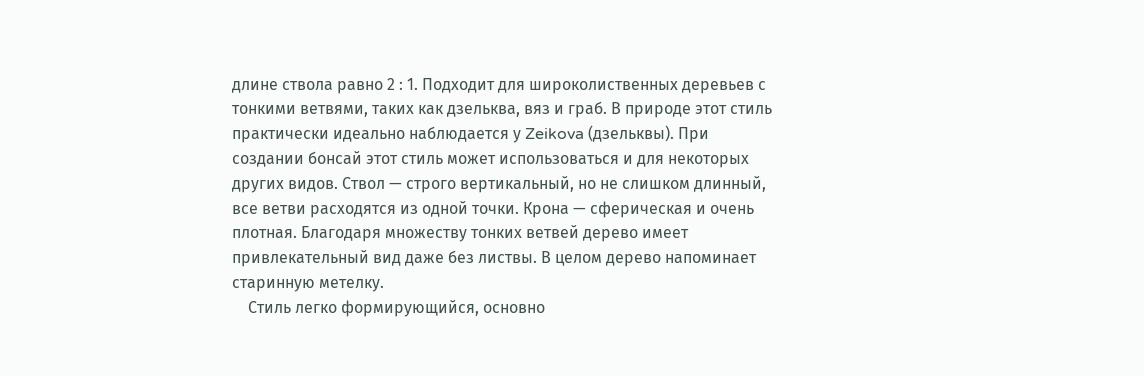длине ствола равно 2 : 1. Подходит для широколиственных деревьев с тонкими ветвями, таких как дзельква, вяз и граб. В природе этот стиль практически идеально наблюдается у Zeikova (дзельквы). При создании бонсай этот стиль может использоваться и для некоторых других видов. Ствол — строго вертикальный, но не слишком длинный, все ветви расходятся из одной точки. Крона — сферическая и очень плотная. Благодаря множеству тонких ветвей дерево имеет привлекательный вид даже без листвы. В целом дерево напоминает старинную метелку.
    Стиль легко формирующийся, основно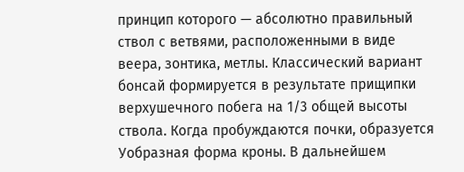принцип которого — абсолютно правильный ствол с ветвями, расположенными в виде веера, зонтика, метлы. Классический вариант бонсай формируется в результате прищипки верхушечного побега на 1/3 общей высоты ствола. Когда пробуждаются почки, образуется Уобразная форма кроны. В дальнейшем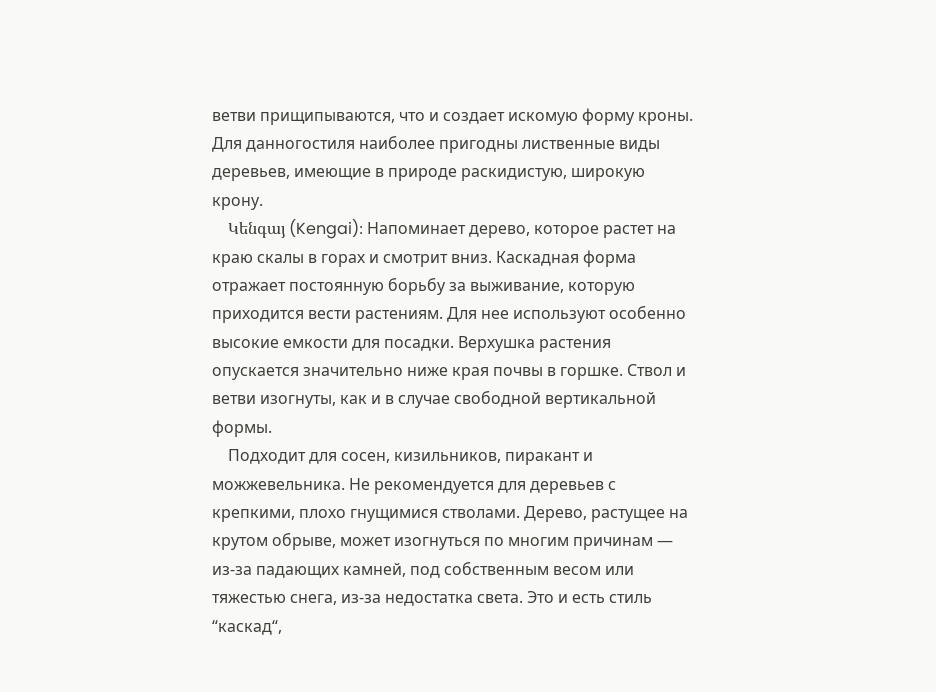ветви прищипываются, что и создает искомую форму кроны. Для данногостиля наиболее пригодны лиственные виды деревьев, имеющие в природе раскидистую, широкую крону.
    Կենգայ (Kengai)։ Напоминает дерево, которое растет на краю скалы в горах и смотрит вниз. Каскадная форма отражает постоянную борьбу за выживание, которую приходится вести растениям. Для нее используют особенно высокие емкости для посадки. Верхушка растения опускается значительно ниже края почвы в горшке. Ствол и ветви изогнуты, как и в случае свободной вертикальной формы.
    Подходит для сосен, кизильников, пиракант и можжевельника. Не рекомендуется для деревьев с крепкими, плохо гнущимися стволами. Дерево, растущее на крутом обрыве, может изогнуться по многим причинам — из-за падающих камней, под собственным весом или тяжестью снега, из-за недостатка света. Это и есть стиль “каскад“,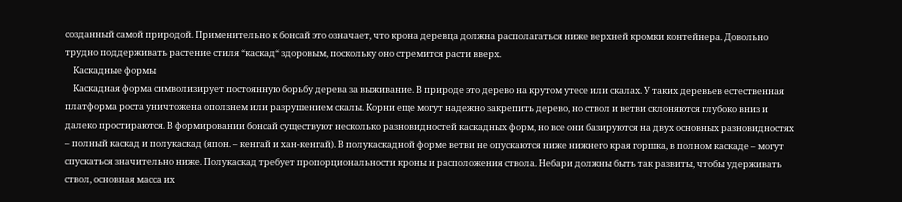созданный самой природой. Применительно к бонсай это означает, что крона деревца должна располагаться ниже верхней кромки контейнера. Довольно трудно поддерживать растение стиля “каскад“ здоровым, поскольку оно стремится расти вверх.
    Каскадные формы
    Каскадная форма символизирует постоянную борьбу дерева за выживание. В природе это дерево на крутом утесе или скалах. У таких деревьев естественная платформа роста уничтожена оползнем или разрушением скалы. Корни еще могут надежно закрепить дерево, но ствол и ветви склоняются глубоко вниз и далеко простираются. В формировании бонсай существуют несколько разновидностей каскадных форм, но все они базируются на двух основных разновидностях – полный каскад и полукаскад (япон. – кенгай и хан-кенгай). В полукаскадной форме ветви не опускаются ниже нижнего края горшка, в полном каскаде – могут спускаться значительно ниже. Полукаскад требует пропорциональности кроны и расположения ствола. Небари должны быть так развиты, чтобы удерживать ствол, основная масса их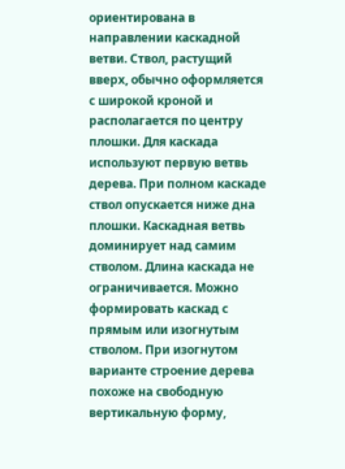ориентирована в направлении каскадной ветви. Ствол, растущий вверх, обычно оформляется с широкой кроной и располагается по центру плошки. Для каскада используют первую ветвь дерева. При полном каскаде ствол опускается ниже дна плошки. Каскадная ветвь доминирует над самим стволом. Длина каскада не ограничивается. Можно формировать каскад с прямым или изогнутым стволом. При изогнутом варианте строение дерева похоже на свободную вертикальную форму,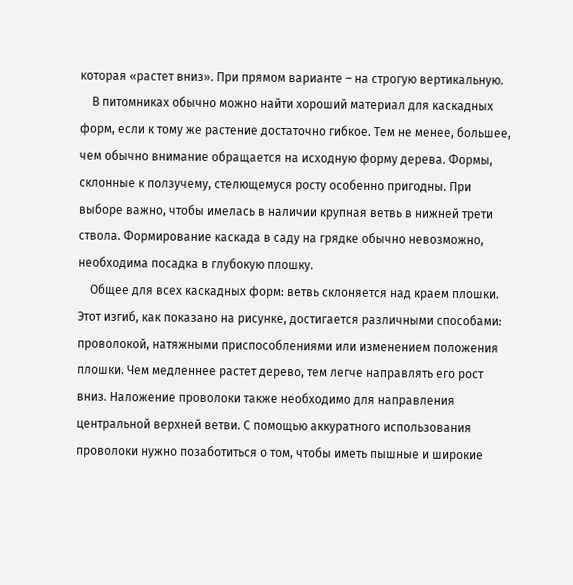которая «растет вниз». При прямом варианте – на строгую вертикальную.
    В питомниках обычно можно найти хороший материал для каскадных форм, если к тому же растение достаточно гибкое. Тем не менее, большее, чем обычно внимание обращается на исходную форму дерева. Формы, склонные к ползучему, стелющемуся росту особенно пригодны. При выборе важно, чтобы имелась в наличии крупная ветвь в нижней трети ствола. Формирование каскада в саду на грядке обычно невозможно, необходима посадка в глубокую плошку.
    Общее для всех каскадных форм: ветвь склоняется над краем плошки. Этот изгиб, как показано на рисунке, достигается различными способами: проволокой, натяжными приспособлениями или изменением положения плошки. Чем медленнее растет дерево, тем легче направлять его рост вниз. Наложение проволоки также необходимо для направления центральной верхней ветви. С помощью аккуратного использования проволоки нужно позаботиться о том, чтобы иметь пышные и широкие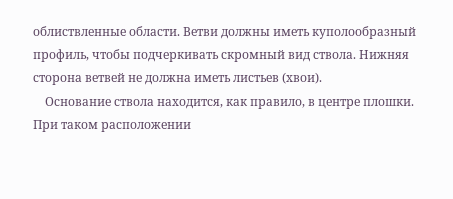облиствленные области. Ветви должны иметь куполообразный профиль, чтобы подчеркивать скромный вид ствола. Нижняя сторона ветвей не должна иметь листьев (хвои).
    Основание ствола находится, как правило, в центре плошки. При таком расположении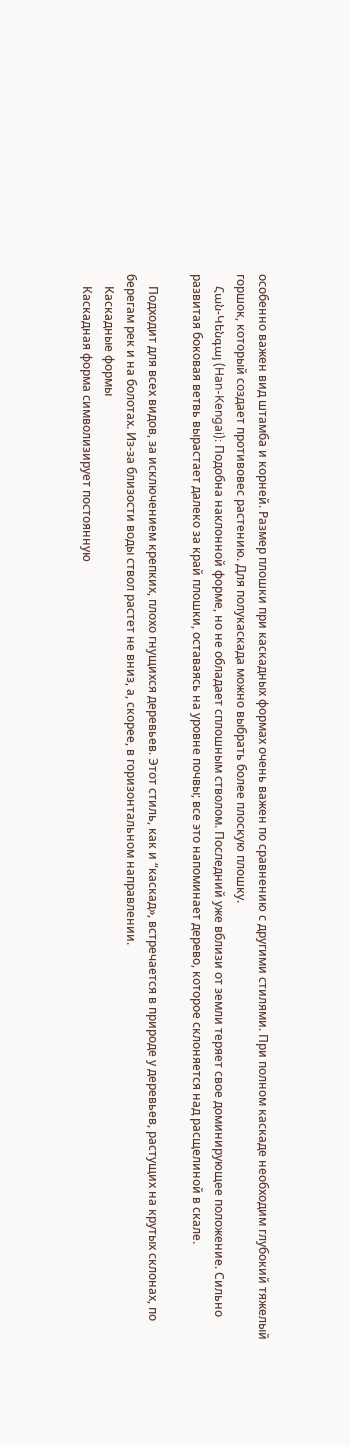особенно важен вид штамба и корней. Размер плошки при каскадных формах очень важен по сравнению с другими стилями. При полном каскаде необходим глубокий тяжелый горшок, который создает противовес растению. Для полукаскада можно выбрать более плоскую плошку.
    Հան-Կենգայ (Han-Kengai)։ Подобна наклонной форме, но не обладает сплошным стволом. Последний уже вблизи от земли теряет свое доминирующее положение. Сильно развитая боковая ветвь вырастает далеко за край плошки, оставаясь на уровне почвы; все это напоминает дерево, которое склоняется над расщелиной в скале.

    Подходит для всех видов, за исключением крепких, плохо гнущихся деревьев. Этот стиль, как и “каскад», встречается в природе у деревьев, растущих на крутых склонах, по берегам рек и на болотах. Из-за близости воды ствол растет не вниз, а, скорее, в горизонтальном направлении.
    Каскадные формы
    Каскадная форма символизирует постоянную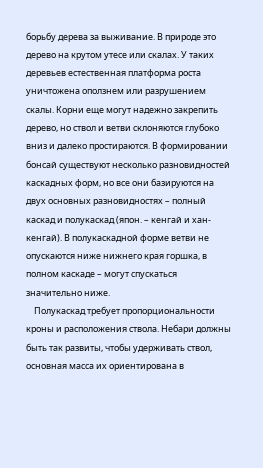борьбу дерева за выживание. В природе это дерево на крутом утесе или скалах. У таких деревьев естественная платформа роста уничтожена оползнем или разрушением скалы. Корни еще могут надежно закрепить дерево, но ствол и ветви склоняются глубоко вниз и далеко простираются. В формировании бонсай существуют несколько разновидностей каскадных форм, но все они базируются на двух основных разновидностях – полный каскад и полукаскад (япон. – кенгай и хан-кенгай). В полукаскадной форме ветви не опускаются ниже нижнего края горшка, в полном каскаде – могут спускаться значительно ниже.
    Полукаскад требует пропорциональности кроны и расположения ствола. Небари должны быть так развиты, чтобы удерживать ствол, основная масса их ориентирована в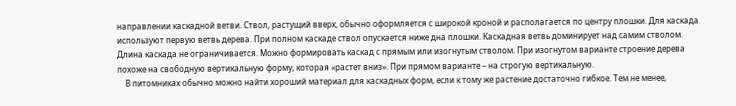направлении каскадной ветви. Ствол, растущий вверх, обычно оформляется с широкой кроной и располагается по центру плошки. Для каскада используют первую ветвь дерева. При полном каскаде ствол опускается ниже дна плошки. Каскадная ветвь доминирует над самим стволом. Длина каскада не ограничивается. Можно формировать каскад с прямым или изогнутым стволом. При изогнутом варианте строение дерева похоже на свободную вертикальную форму, которая «растет вниз». При прямом варианте – на строгую вертикальную.
    В питомниках обычно можно найти хороший материал для каскадных форм, если к тому же растение достаточно гибкое. Тем не менее,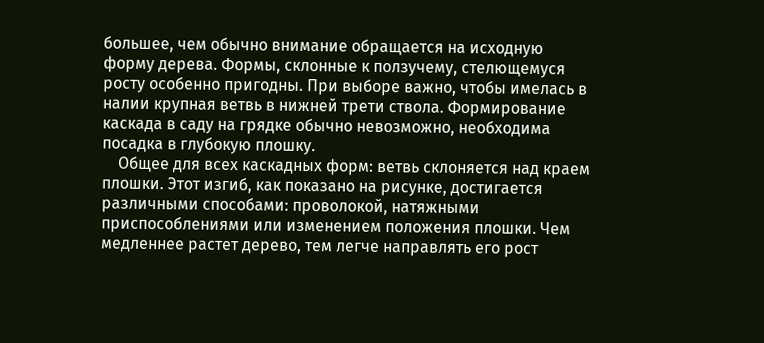большее, чем обычно внимание обращается на исходную форму дерева. Формы, склонные к ползучему, стелющемуся росту особенно пригодны. При выборе важно, чтобы имелась в налии крупная ветвь в нижней трети ствола. Формирование каскада в саду на грядке обычно невозможно, необходима посадка в глубокую плошку.
    Общее для всех каскадных форм: ветвь склоняется над краем плошки. Этот изгиб, как показано на рисунке, достигается различными способами: проволокой, натяжными приспособлениями или изменением положения плошки. Чем медленнее растет дерево, тем легче направлять его рост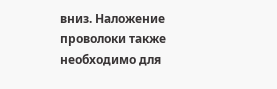вниз. Наложение проволоки также необходимо для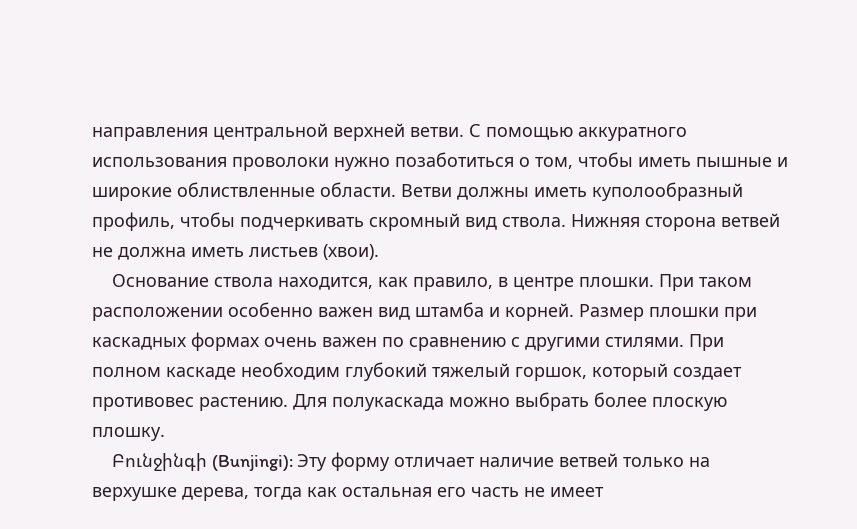направления центральной верхней ветви. С помощью аккуратного использования проволоки нужно позаботиться о том, чтобы иметь пышные и широкие облиствленные области. Ветви должны иметь куполообразный профиль, чтобы подчеркивать скромный вид ствола. Нижняя сторона ветвей не должна иметь листьев (хвои).
    Основание ствола находится, как правило, в центре плошки. При таком расположении особенно важен вид штамба и корней. Размер плошки при каскадных формах очень важен по сравнению с другими стилями. При полном каскаде необходим глубокий тяжелый горшок, который создает противовес растению. Для полукаскада можно выбрать более плоскую плошку.
    Բունջինգի (Bunjingi): Эту форму отличает наличие ветвей только на верхушке дерева, тогда как остальная его часть не имеет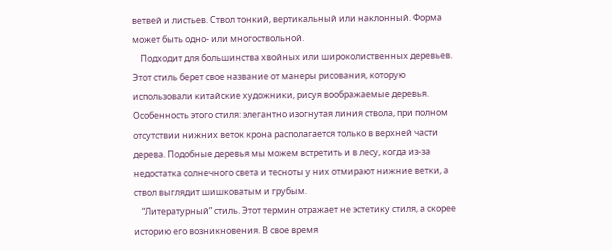ветвей и листьев. Ствол тонкий, вертикальный или наклонный. Форма может быть одно- или многоствольной.
    Подходит для большинства хвойных или широколиственных деревьев. Этот стиль берет свое название от манеры рисования, которую использовали китайские художники, рисуя воображаемые деревья. Особенность этого стиля: элегантно изогнутая линия ствола, при полном отсутствии нижних веток крона располагается только в верхней части дерева. Подобные деревья мы можем встретить и в лесу, когда из-за недостатка солнечного света и тесноты у них отмирают нижние ветки, а ствол выглядит шишковатым и грубым.
    “Литературный” стиль. Этот термин отражает не эстетику стиля, а скорее историю его возникновения. В свое время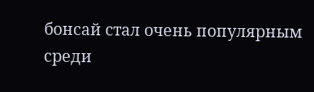бонсай стал очень популярным среди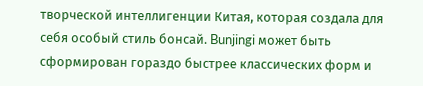творческой интеллигенции Китая, которая создала для себя особый стиль бонсай. Bunjingi может быть сформирован гораздо быстрее классических форм и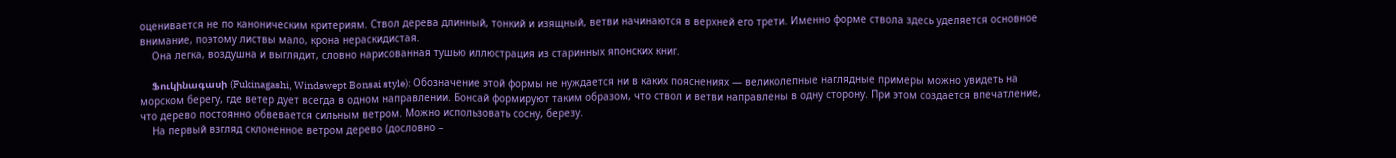оценивается не по каноническим критериям. Ствол дерева длинный, тонкий и изящный, ветви начинаются в верхней его трети. Именно форме ствола здесь уделяется основное внимание, поэтому листвы мало, крона нераскидистая.
    Она легка, воздушна и выглядит, словно нарисованная тушью иллюстрация из старинных японских книг.

    Ֆուկինագասի (Fukinagashi, Windswept Bonsai style): Обозначение этой формы не нуждается ни в каких пояснениях — великолепные наглядные примеры можно увидеть на морском берегу, где ветер дует всегда в одном направлении. Бонсай формируют таким образом, что ствол и ветви направлены в одну сторону. При этом создается впечатление, что дерево постоянно обвевается сильным ветром. Можно использовать сосну, березу.
    На первый взгляд склоненное ветром дерево (дословно –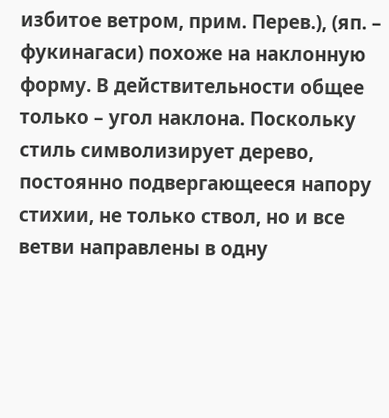избитое ветром, прим. Перев.), (яп. – фукинагаси) похоже на наклонную форму. В действительности общее только – угол наклона. Поскольку стиль символизирует дерево, постоянно подвергающееся напору стихии, не только ствол, но и все ветви направлены в одну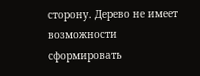сторону. Дерево не имеет возможности сформировать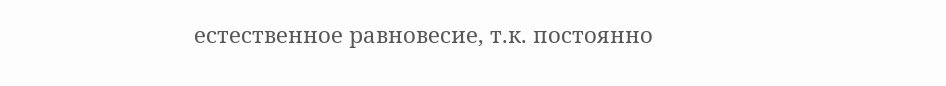естественное равновесие, т.к. постоянно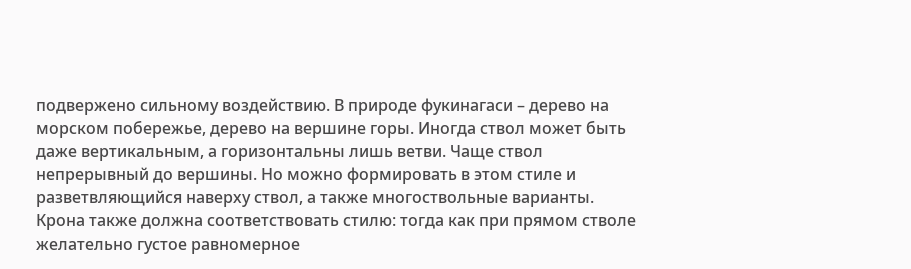подвержено сильному воздействию. В природе фукинагаси – дерево на морском побережье, дерево на вершине горы. Иногда ствол может быть даже вертикальным, а горизонтальны лишь ветви. Чаще ствол непрерывный до вершины. Но можно формировать в этом стиле и разветвляющийся наверху ствол, а также многоствольные варианты. Крона также должна соответствовать стилю: тогда как при прямом стволе желательно густое равномерное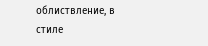облиствление, в стиле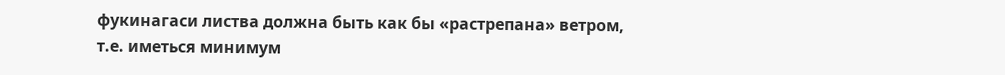фукинагаси листва должна быть как бы «растрепана» ветром, т.е. иметься минимум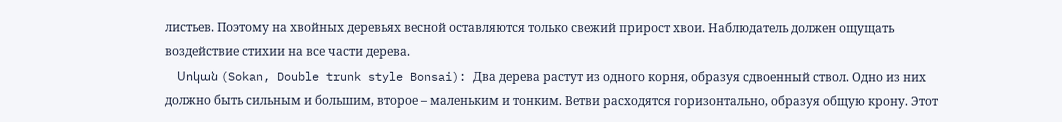листьев. Поэтому на хвойных деревьях весной оставляются только свежий прирост хвои. Наблюдатель должен ощущать воздействие стихии на все части дерева.
    Սոկան (Sokan, Double trunk style Bonsai): Два дерева растут из одного корня, образуя сдвоенный ствол. Одно из них должно быть сильным и большим, второе – маленьким и тонким. Ветви расходятся горизонтально, образуя общую крону. Этот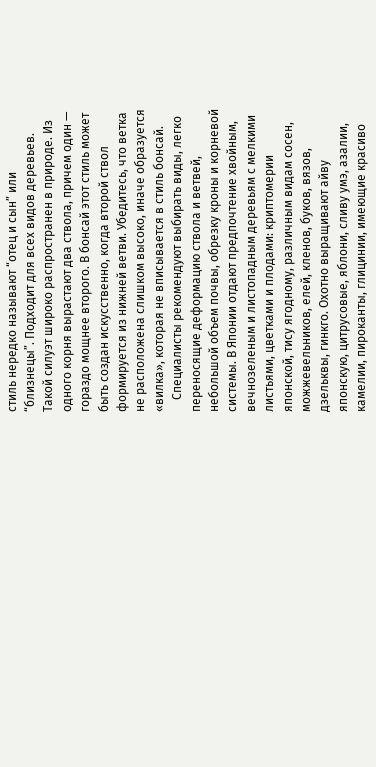стиль нередко называют “отец и сын” или “близнецы”. Подходит для всех видов деревьев. Такой силуэт широко распространен в природе. Из одного корня вырастают два ствола, причем один — гораздо мощнее второго. В бонсай этот стиль может быть создан искусственно, когда второй ствол формируется из нижней ветви. Убедитесь, что ветка не расположена слишком высоко, иначе образуется «вилка», которая не вписывается в стиль бонсай.
    Специалисты рекомендуют выбирать виды, легко переносящие деформацию ствола и ветвей, небольшой объем почвы, обрезку кроны и корневой системы. В Японии отдают предпочтение хвойным, вечнозеленым и листопадным деревьям с мелкими листьями, цветками и плодами: криптомерии японской, тису ягодному, различным видам сосен, можжевельников, елей, кленов, буков, вязов, дзельквы, гинкго. Охотно выращивают айву японскую, цитрусовые, яблони, сливу умэ, азалии, камелии, пироканты, глицинии, имеющие красиво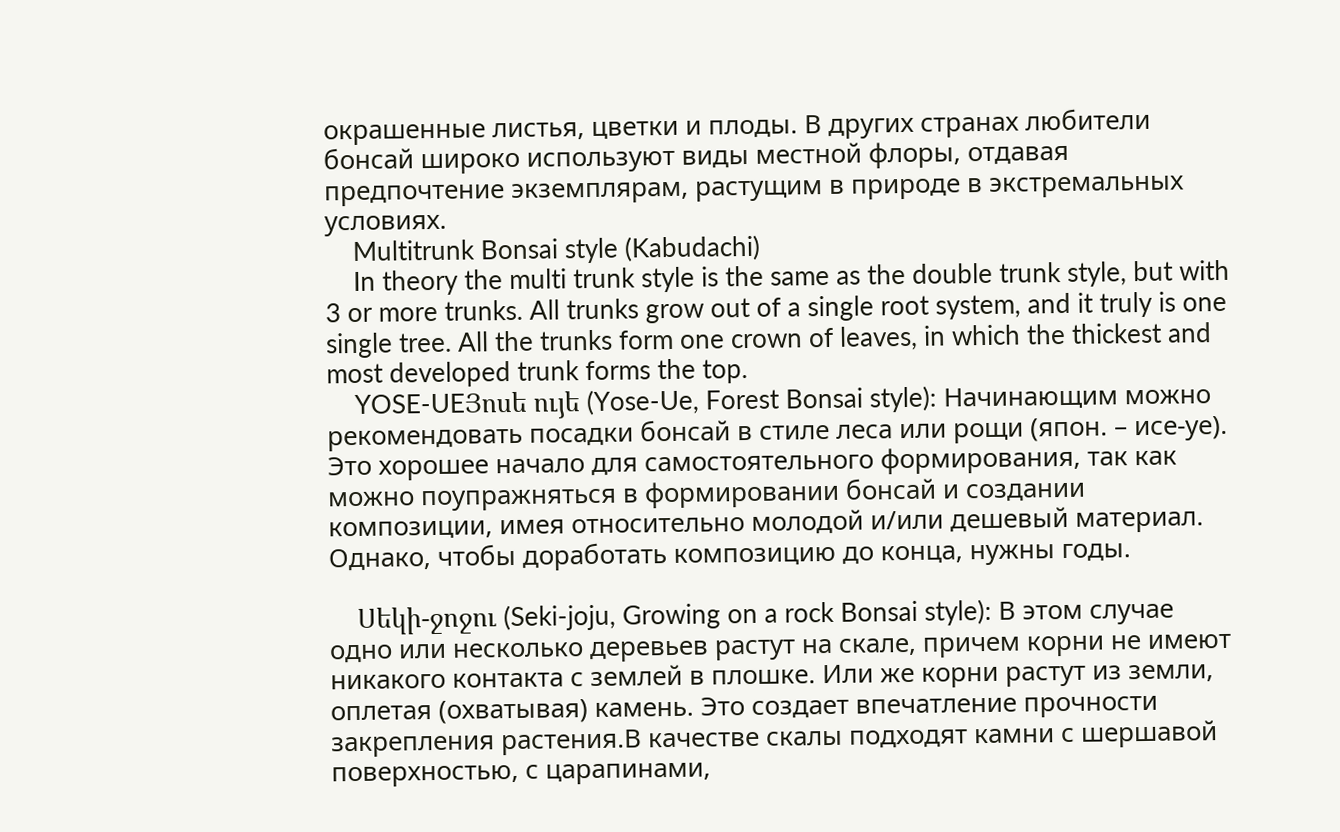окрашенные листья, цветки и плоды. В других странах любители бонсай широко используют виды местной флоры, отдавая предпочтение экземплярам, растущим в природе в экстремальных условиях.
    Multitrunk Bonsai style (Kabudachi)
    In theory the multi trunk style is the same as the double trunk style, but with 3 or more trunks. All trunks grow out of a single root system, and it truly is one single tree. All the trunks form one crown of leaves, in which the thickest and most developed trunk forms the top.
    YOSE-UEՅոսե ույե (Yose-Ue, Forest Bonsai style): Начинающим можно рекомендовать посадки бонсай в стиле леса или рощи (япон. – исе-уе). Это хорошее начало для самостоятельного формирования, так как можно поупражняться в формировании бонсай и создании композиции, имея относительно молодой и/или дешевый материал. Однако, чтобы доработать композицию до конца, нужны годы.

    Սեկի-ջոջու (Seki-joju, Growing on a rock Bonsai style)։ В этом случае одно или несколько деревьев растут на скале, причем корни не имеют никакого контакта с землей в плошке. Или же корни растут из земли, оплетая (охватывая) камень. Это создает впечатление прочности закрепления растения.В качестве скалы подходят камни с шершавой поверхностью, с царапинами,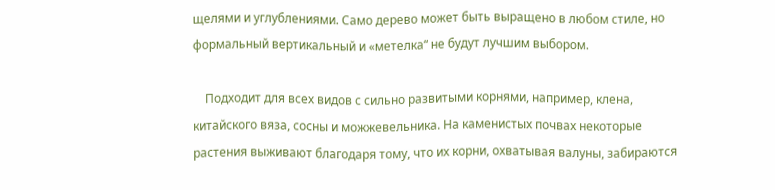щелями и углублениями. Само дерево может быть выращено в любом стиле, но формальный вертикальный и «метелка“ не будут лучшим выбором.

    Подходит для всех видов с сильно развитыми корнями, например, клена, китайского вяза, сосны и можжевельника. На каменистых почвах некоторые растения выживают благодаря тому, что их корни, охватывая валуны, забираются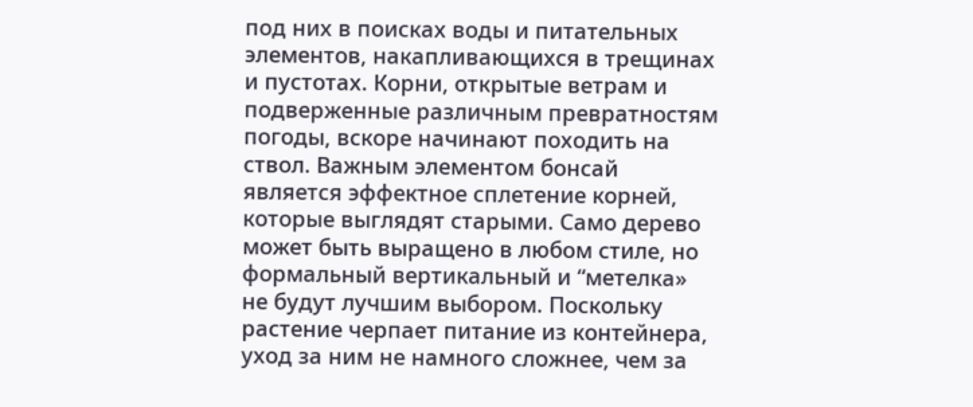под них в поисках воды и питательных элементов, накапливающихся в трещинах и пустотах. Корни, открытые ветрам и подверженные различным превратностям погоды, вскоре начинают походить на ствол. Важным элементом бонсай является эффектное сплетение корней, которые выглядят старыми. Само дерево может быть выращено в любом стиле, но формальный вертикальный и “метелка» не будут лучшим выбором. Поскольку растение черпает питание из контейнера, уход за ним не намного сложнее, чем за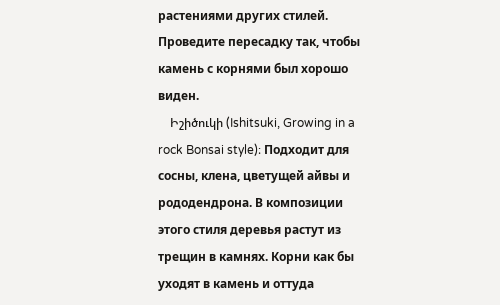растениями других стилей. Проведите пересадку так, чтобы камень с корнями был хорошо виден.
    Իշիծուկի (Ishitsuki, Growing in a rock Bonsai style)։ Подходит для сосны, клена, цветущей айвы и рододендрона. В композиции этого стиля деревья растут из трещин в камнях. Корни как бы уходят в камень и оттуда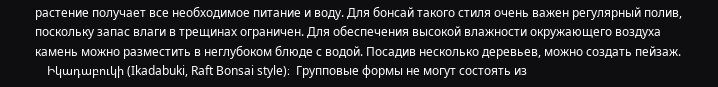растение получает все необходимое питание и воду. Для бонсай такого стиля очень важен регулярный полив, поскольку запас влаги в трещинах ограничен. Для обеспечения высокой влажности окружающего воздуха камень можно разместить в неглубоком блюде с водой. Посадив несколько деревьев, можно создать пейзаж.
    Իկադաբուկի (Ikadabuki, Raft Bonsai style)։  Групповые формы не могут состоять из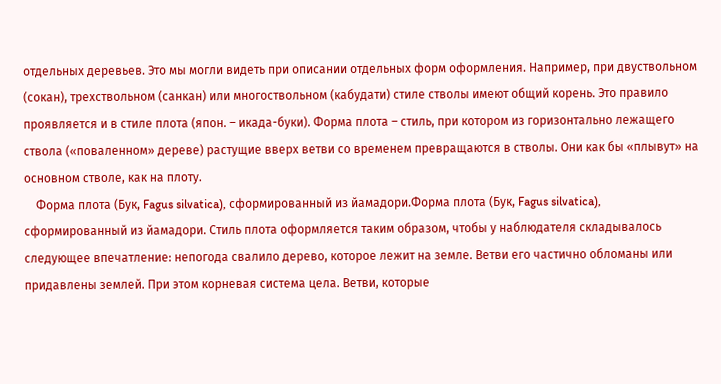отдельных деревьев. Это мы могли видеть при описании отдельных форм оформления. Например, при двуствольном (сокан), трехствольном (санкан) или многоствольном (кабудати) стиле стволы имеют общий корень. Это правило проявляется и в стиле плота (япон. – икада-буки). Форма плота – стиль, при котором из горизонтально лежащего ствола («поваленном» дереве) растущие вверх ветви со временем превращаются в стволы. Они как бы «плывут» на основном стволе, как на плоту.
    Форма плота (Бук, Fagus silvatica), сформированный из йамадори.Форма плота (Бук, Fagus silvatica), сформированный из йамадори. Стиль плота оформляется таким образом, чтобы у наблюдателя складывалось следующее впечатление: непогода свалило дерево, которое лежит на земле. Ветви его частично обломаны или придавлены землей. При этом корневая система цела. Ветви, которые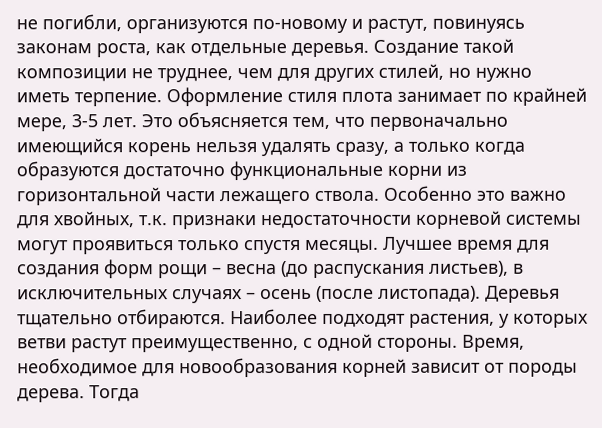не погибли, организуются по-новому и растут, повинуясь законам роста, как отдельные деревья. Создание такой композиции не труднее, чем для других стилей, но нужно иметь терпение. Оформление стиля плота занимает по крайней мере, 3-5 лет. Это объясняется тем, что первоначально имеющийся корень нельзя удалять сразу, а только когда образуются достаточно функциональные корни из горизонтальной части лежащего ствола. Особенно это важно для хвойных, т.к. признаки недостаточности корневой системы могут проявиться только спустя месяцы. Лучшее время для создания форм рощи – весна (до распускания листьев), в исключительных случаях – осень (после листопада). Деревья тщательно отбираются. Наиболее подходят растения, у которых ветви растут преимущественно, с одной стороны. Время, необходимое для новообразования корней зависит от породы дерева. Тогда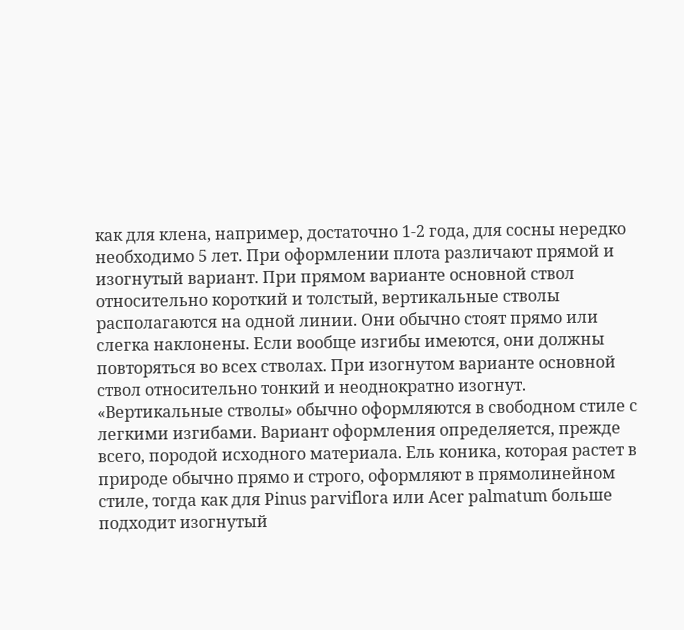как для клена, например, достаточно 1-2 года, для сосны нередко необходимо 5 лет. При оформлении плота различают прямой и изогнутый вариант. При прямом варианте основной ствол относительно короткий и толстый, вертикальные стволы располагаются на одной линии. Они обычно стоят прямо или слегка наклонены. Если вообще изгибы имеются, они должны повторяться во всех стволах. При изогнутом варианте основной ствол относительно тонкий и неоднократно изогнут. «Вертикальные стволы» обычно оформляются в свободном стиле с легкими изгибами. Вариант оформления определяется, прежде всего, породой исходного материала. Ель коника, которая растет в природе обычно прямо и строго, оформляют в прямолинейном стиле, тогда как для Pinus parviflora или Acer palmatum больше подходит изогнутый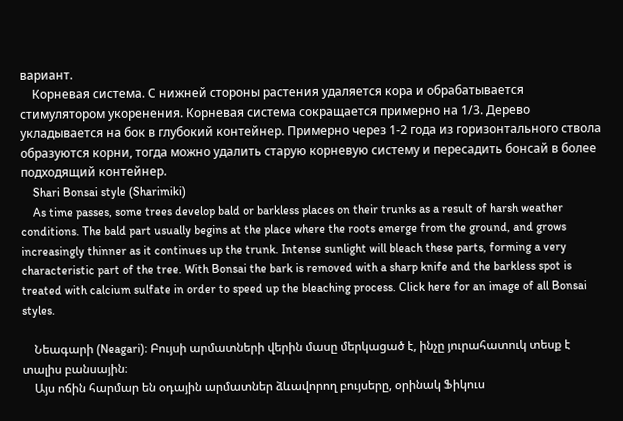вариант.
    Корневая система. С нижней стороны растения удаляется кора и обрабатывается стимулятором укоренения. Корневая система сокращается примерно на 1/3. Дерево укладывается на бок в глубокий контейнер. Примерно через 1-2 года из горизонтального ствола образуются корни, тогда можно удалить старую корневую систему и пересадить бонсай в более подходящий контейнер.
    Shari Bonsai style (Sharimiki)
    As time passes, some trees develop bald or barkless places on their trunks as a result of harsh weather conditions. The bald part usually begins at the place where the roots emerge from the ground, and grows increasingly thinner as it continues up the trunk. Intense sunlight will bleach these parts, forming a very characteristic part of the tree. With Bonsai the bark is removed with a sharp knife and the barkless spot is treated with calcium sulfate in order to speed up the bleaching process. Click here for an image of all Bonsai styles.

    Նեագարի (Neagari)։ Բույսի արմատների վերին մասը մերկացած է, ինչը յուրահատուկ տեսք է տալիս բանսային։
    Այս ոճին հարմար են օդային արմատներ ձևավորող բույսերը, օրինակ Ֆիկուս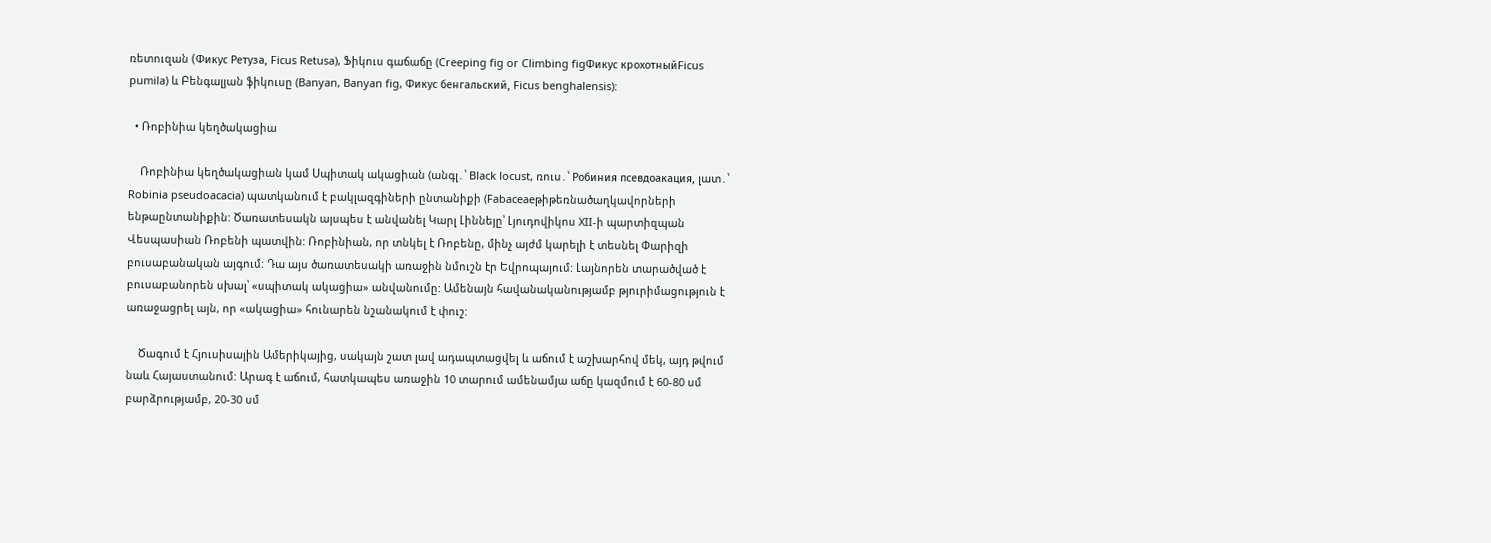ռետուզան (Фикус Ретуза, Ficus Retusa), Ֆիկուս գաճաճը (Creeping fig or Climbing figФикус крохотныйFicus pumila) և Բենգալյան ֆիկուսը (Banyan, Banyan fig, Фикус бенгальский, Ficus benghalensis):

  • Ռոբինիա կեղծակացիա

    Ռոբինիա կեղծակացիան կամ Սպիտակ ակացիան (անգլ․՝ Black locust, ռուս․՝ Робиния псевдоакация, լատ․՝ Robinia pseudoacacia) պատկանում է բակլազգիների ընտանիքի (Fabaceaeթիթեռնածաղկավորների ենթաընտանիքին: Ծառատեսակն այսպես է անվանել Կարլ Լիննեյը՝ Լյուդովիկոս XII-ի պարտիզպան Վեսպասիան Ռոբենի պատվին: Ռոբինիան, որ տնկել է Ռոբենը, մինչ այժմ կարելի է տեսնել Փարիզի բուսաբանական այգում: Դա այս ծառատեսակի առաջին նմուշն էր Եվրոպայում: Լայնորեն տարածված է բուսաբանորեն սխալ՝ «սպիտակ ակացիա» անվանումը: Ամենայն հավանականությամբ թյուրիմացություն է առաջացրել այն, որ «ակացիա» հունարեն նշանակում է փուշ:

    Ծագում է Հյուսիսային Ամերիկայից, սակայն շատ լավ ադապտացվել և աճում է աշխարհով մեկ, այդ թվում նաև Հայաստանում: Արագ է աճում, հատկապես առաջին 10 տարում ամենամյա աճը կազմում է 60-80 սմ բարձրությամբ, 20-30 սմ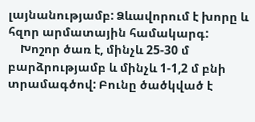լայնանությամբ: Ձևավորում է խորը և հզոր արմատային համակարգ:
    Խոշոր ծառ է, մինչև 25-30 մ բարձրությամբ և մինչև 1-1,2 մ բնի տրամագծով: Բունը ծածկված է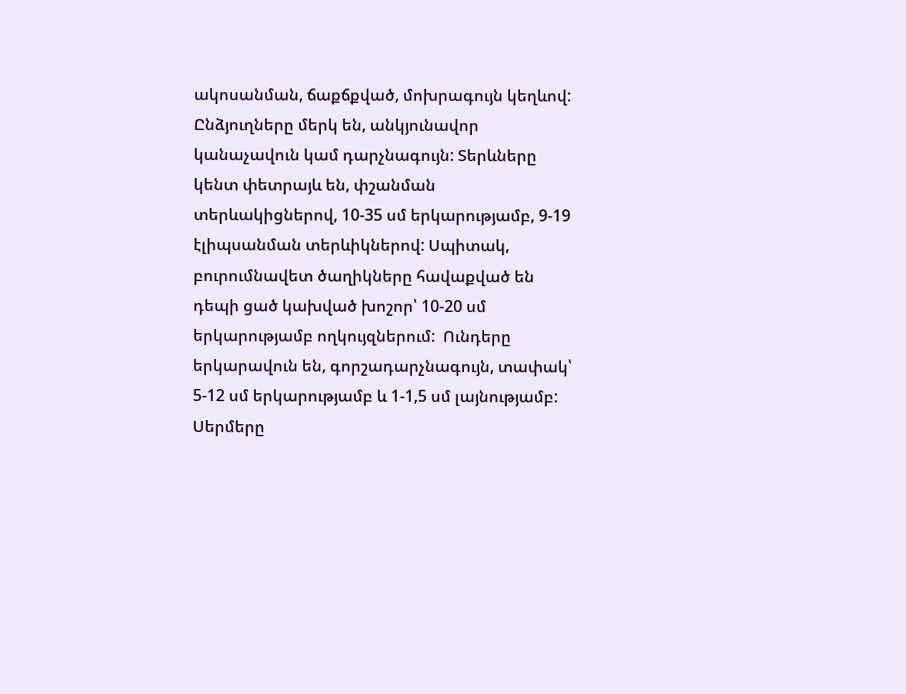ակոսանման, ճաքճքված, մոխրագույն կեղևով: Ընձյուղները մերկ են, անկյունավոր կանաչավուն կամ դարչնագույն: Տերևները կենտ փետրայև են, փշանման տերևակիցներով, 10-35 սմ երկարությամբ, 9-19 էլիպսանման տերևիկներով: Սպիտակ, բուրումնավետ ծաղիկները հավաքված են դեպի ցած կախված խոշոր՝ 10-20 սմ երկարությամբ ողկույզներում:  Ունդերը երկարավուն են, գորշադարչնագույն, տափակ՝ 5-12 սմ երկարությամբ և 1-1,5 սմ լայնությամբ: Սերմերը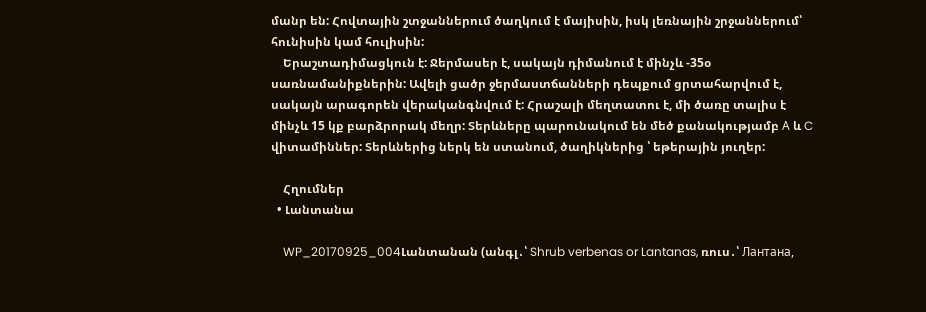մանր են: Հովտային շտջաններում ծաղկում է մայիսին, իսկ լեռնային շրջաններում՝ հունիսին կամ հուլիսին:
    Երաշտադիմացկուն է: Ջերմասեր է, սակայն դիմանում է մինչև -35օ սառնամանիքներին: Ավելի ցածր ջերմաստճանների դեպքում ցրտահարվում է, սակայն արագորեն վերականգնվում է: Հրաշալի մեղտատու է, մի ծառը տալիս է մինչև 15 կք բարձրորակ մեղր: Տերևները պարունակում են մեծ քանակությամբ А և C վիտամիններ: Տերևներից ներկ են ստանում, ծաղիկներից ՝ եթերային յուղեր:

    Հղումներ
  • Լանտանա

    WP_20170925_004Լանտանան (անգլ․՝ Shrub verbenas or Lantanas, ռուս․՝ Лантана,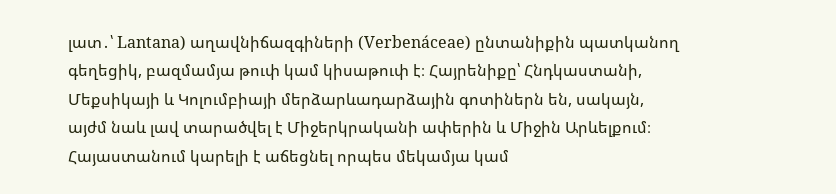լատ․՝ Lantana) աղավնիճազգիների (Verbenáceae) ընտանիքին պատկանող գեղեցիկ, բազմամյա թուփ կամ կիսաթուփ է։ Հայրենիքը՝ Հնդկաստանի, Մեքսիկայի և Կոլումբիայի մերձարևադարձային գոտիներն են, սակայն, այժմ նաև լավ տարածվել է Միջերկրականի ափերին և Միջին Արևելքում։ Հայաստանում կարելի է աճեցնել որպես մեկամյա կամ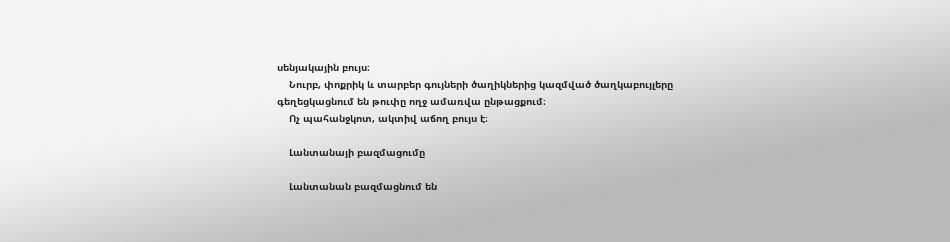սենյակային բույս։
    Նուրբ, փոքրիկ և տարբեր գույների ծաղիկներից կազմված ծաղկաբույլերը գեղեցկացնում են թուփը ողջ ամառվա ընթացքում։
    Ոչ պահանջկոտ, ակտիվ աճող բույս է։

    Լանտանայի բազմացումը

    Լանտանան բազմացնում են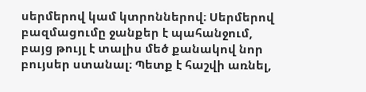սերմերով կամ կտրոններով։ Սերմերով բազմացումը ջանքեր է պահանջում, բայց թույլ է տալիս մեծ քանակով նոր բույսեր ստանալ։ Պետք է հաշվի առնել,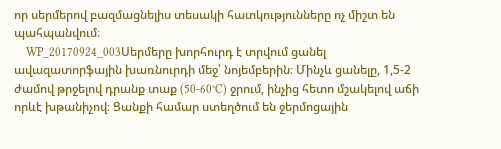որ սերմերով բազմացնելիս տեսակի հատկությունները ոչ միշտ են պահպանվում։
    WP_20170924_003Սերմերը խորհուրդ է տրվում ցանել ավազատորֆային խառնուրդի մեջ՝ նոյեմբերին։ Մինչև ցանելը, 1,5-2 ժամով թրջելով դրանք տաք (50-60°C) ջրում, ինչից հետո մշակելով աճի որևէ խթանիչով։ Ցանքի համար ստեղծում են ջերմոցային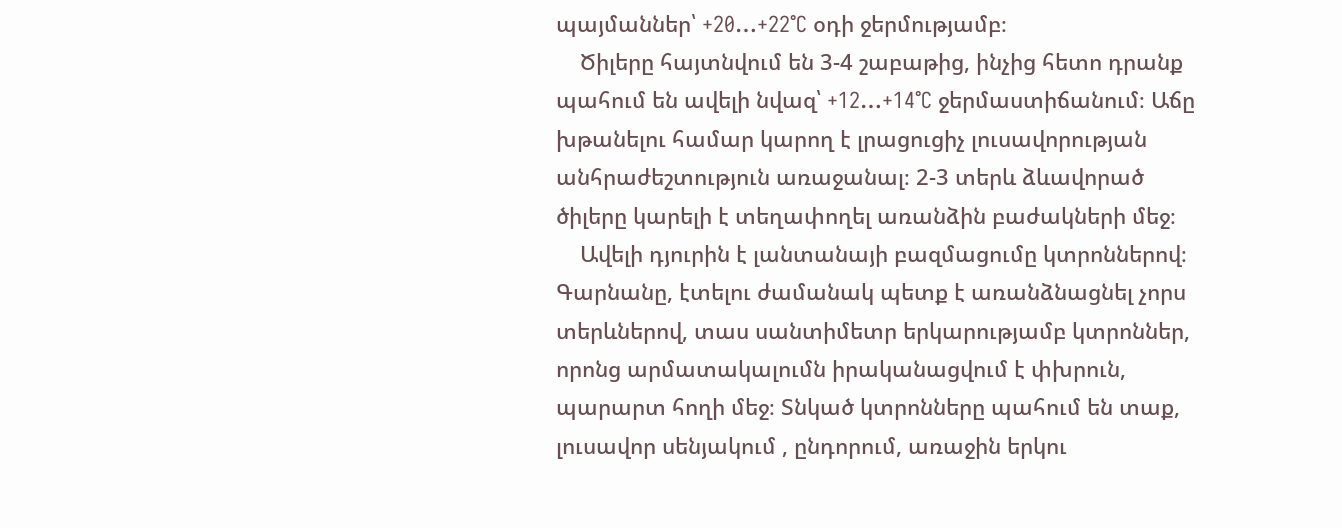պայմաններ՝ +20…+22°C օդի ջերմությամբ։
    Ծիլերը հայտնվում են 3-4 շաբաթից, ինչից հետո դրանք պահում են ավելի նվազ՝ +12…+14°C ջերմաստիճանում։ Աճը խթանելու համար կարող է լրացուցիչ լուսավորության անհրաժեշտություն առաջանալ։ 2-3 տերև ձևավորած ծիլերը կարելի է տեղափողել առանձին բաժակների մեջ։
    Ավելի դյուրին է լանտանայի բազմացումը կտրոններով։ Գարնանը, էտելու ժամանակ պետք է առանձնացնել չորս տերևներով, տաս սանտիմետր երկարությամբ կտրոններ, որոնց արմատակալումն իրականացվում է փխրուն, պարարտ հողի մեջ։ Տնկած կտրոնները պահում են տաք, լուսավոր սենյակում , ընդորում, առաջին երկու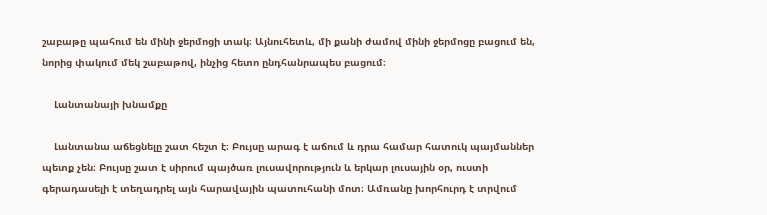շաբաթը պահում են մինի ջերմոցի տակ։ Այնուհետև, մի քանի ժամով մինի ջերմոցը բացում են, նորից փակում մեկ շաբաթով, ինչից հետո ընդհանրապես բացում։

    Լանտանայի խնամքը

    Լանտանա աճեցնելը շատ հեշտ է։ Բույսը արագ է աճում և դրա համար հատուկ պայմաններ պետք չեն։ Բույսը շատ է սիրում պայծառ լուսավորություն և երկար լուսային օր, ուստի գերադասելի է տեղադրել այն հարավային պատուհանի մոտ։ Ամռանը խորհուրդ է տրվում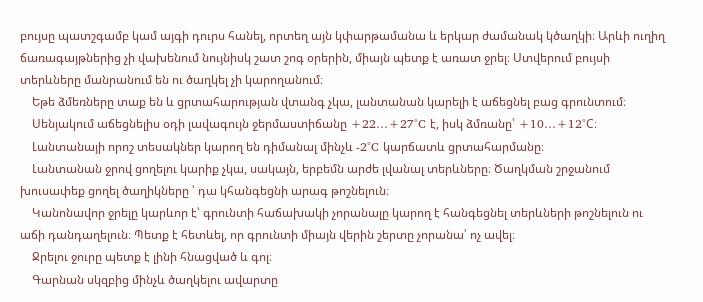բույսը պատշգամբ կամ այգի դուրս հանել, որտեղ այն կփարթամանա և երկար ժամանակ կծաղկի։ Արևի ուղիղ ճառագայթներից չի վախենում նույնիսկ շատ շոգ օրերին, միայն պետք է առատ ջրել։ Ստվերում բույսի տերևները մանրանում են ու ծաղկել չի կարողանում։
    Եթե ձմեռները տաք են և ցրտահարության վտանգ չկա, լանտանան կարելի է աճեցնել բաց գրունտում։
    Սենյակում աճեցնելիս օդի լավագույն ջերմաստիճանը +22…+27°C է, իսկ ձմռանը՝ +10…+12°C։
    Լանտանայի որոշ տեսակներ կարող են դիմանալ մինչև -2°C կարճատև ցրտահարմանը։
    Լանտանան ջրով ցողելու կարիք չկա, սակայն, երբեմն արժե լվանալ տերևները։ Ծաղկման շրջանում խուսափեք ցողել ծաղիկները ՝ դա կհանգեցնի արագ թոշնելուն։
    Կանոնավոր ջրելը կարևոր է՝ գրունտի հաճախակի չորանալը կարող է հանգեցնել տերևների թոշնելուն ու աճի դանդաղելուն։ Պետք է հետևել, որ գրունտի միայն վերին շերտը չորանա՝ ոչ ավել։
    Ջրելու ջուրը պետք է լինի հնացված և գոլ։
    Գարնան սկզբից մինչև ծաղկելու ավարտը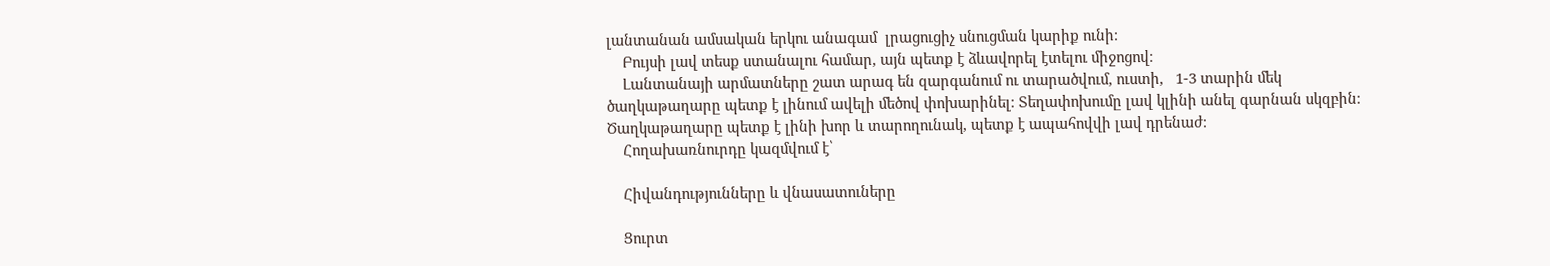լանտանան ամսական երկու անագամ  լրացուցիչ սնուցման կարիք ունի։
    Բույսի լավ տեսք ստանալու համար, այն պետք է ձևավորել էտելու միջոցով։
    Լանտանայի արմատները շատ արագ են զարգանում ու տարածվում, ուստի,   1-3 տարին մեկ ծաղկաթաղարը պետք է լինում ավելի մեծով փոխարինել։ Տեղափոխումը լավ կլինի անել գարնան սկզբին։ Ծաղկաթաղարը պետք է լինի խոր և տարողունակ, պետք է ապահովվի լավ դրենաժ։
    Հողախառնուրդը կազմվում է՝

    Հիվանդությունները և վնասատուները

    Ցուրտ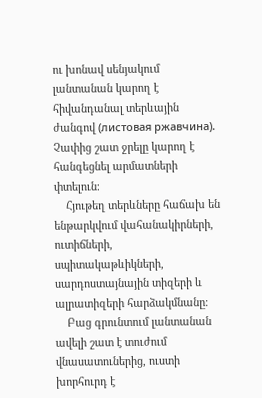ու խոնավ սենյակում լանտանան կարող է հիվանդանալ տերևային ժանգով (листовая ржавчина). Չափից շատ ջրելը կարող է հանգեցնել արմատների փտելուն։
    Հյութեղ տերևները հաճախ են ենթարկվում վահանակիրների, ուտիճների,  սպիտակաթևիկների, սարդոստայնային տիզերի և ալրատիզերի հարձակմնանը։
    Բաց գրունտում լանտանան ավելի շատ է տուժում վնասատուներից, ուստի խորհուրդ է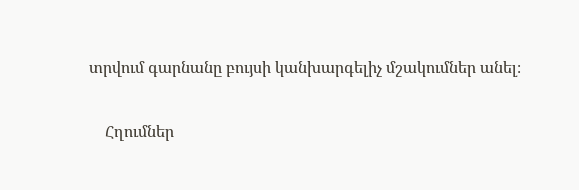տրվում գարնանը բույսի կանխարգելիչ մշակումներ անել։

    Հղումներ